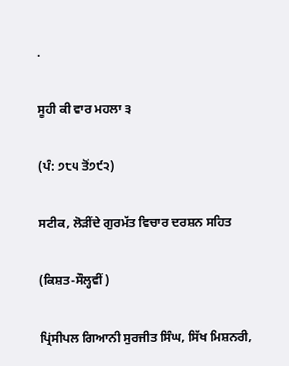.

ਸੂਹੀ ਕੀ ਵਾਰ ਮਹਲਾ ੩

(ਪੰ: ੭੮੫ ਤੋਂ੭੯੨)

ਸਟੀਕ, ਲੋੜੀਂਦੇ ਗੁਰਮੱਤ ਵਿਚਾਰ ਦਰਸ਼ਨ ਸਹਿਤ

(ਕਿਸ਼ਤ-ਸੌਲ੍ਹਵੀਂ)

ਪ੍ਰਿਂਸੀਪਲ ਗਿਆਨੀ ਸੁਰਜੀਤ ਸਿੰਘ, ਸਿੱਖ ਮਿਸ਼ਨਰੀ,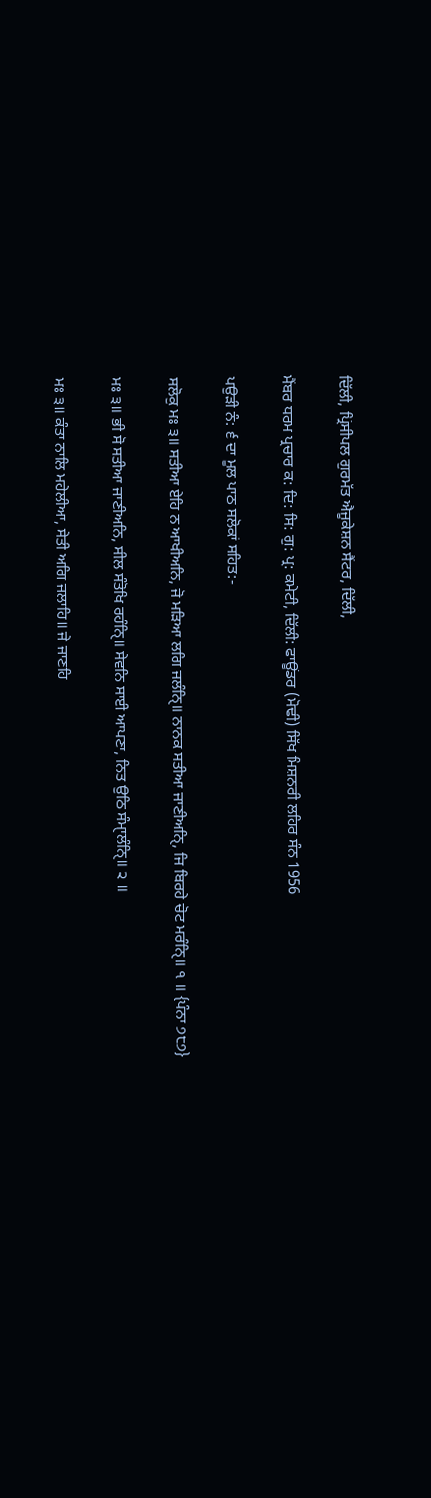ਦਿੱਲੀ, ਪ੍ਰਿਂਸੀਪਲ ਗੁਰਮੱਤ ਐਜੂਕੇਸ਼ਨ ਸੈਂਟਰ, ਦਿੱਲੀ,

ਮੈਂਬਰ ਧਰਮ ਪ੍ਰਚਾਰ ਕ: ਦਿ: ਸਿ: ਗੁ: ਪ੍ਰ: ਕਮੇਟੀ, ਦਿੱਲੀ: ਫਾਊਂਡਰ (ਮੋਢੀ) ਸਿੱਖ ਮਿਸ਼ਨਰੀ ਲਹਿਰ ਸੰਨ 1956

ਪਉੜੀ ਨੰ: ੬ ਦਾ ਮੂਲ ਪਾਠ ਸਲੋਕਾਂ ਸਹਿਤ:-

ਸਲੋਕੁ ਮਃ ੩॥ ਸਤੀਆ ਏਹਿ ਨ ਆਖੀਅਨਿ, ਜੋ ਮੜਿਆ ਲਗਿ ਜਲੰਨਿੑ॥ ਨਾਨਕ ਸਤੀਆ ਜਾਣੀਅਨਿੑ, ਜਿ ਬਿਰਹੇ ਚੋਟ ਮਰੰਨਿੑ॥ ੧ ॥ {ਪੰਨਾ ੭੮੭}

ਮਃ ੩॥ ਭੀ ਸੋ ਸਤੀਆ ਜਾਣੀਅਨਿ, ਸੀਲ ਸੰਤੋਖਿ ਰਹੰਨਿੑ॥ ਸੇਵਨਿ ਸਾਈ ਆਪਣਾ, ਨਿਤ ਉਠਿ ਸੰਮਾੑਲੰਨਿੑ॥ ੨ ॥

ਮਃ ੩॥ ਕੰਤਾ ਨਾਲਿ ਮਹੇਲੀਆ, ਸੇਤੀ ਅਗਿ ਜਲਾਹਿ॥ ਜੇ ਜਾਣਹਿ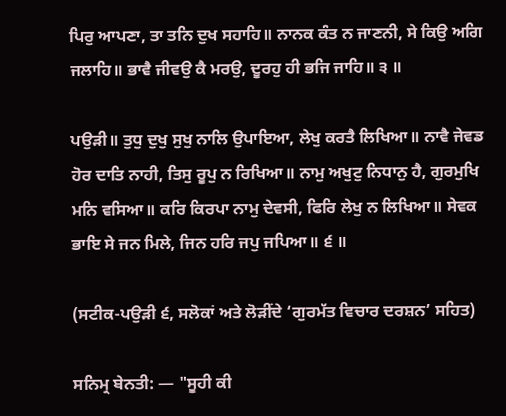ਪਿਰੁ ਆਪਣਾ, ਤਾ ਤਨਿ ਦੁਖ ਸਹਾਹਿ॥ ਨਾਨਕ ਕੰਤ ਨ ਜਾਣਨੀ, ਸੇ ਕਿਉ ਅਗਿ ਜਲਾਹਿ॥ ਭਾਵੈ ਜੀਵਉ ਕੈ ਮਰਉ, ਦੂਰਹੁ ਹੀ ਭਜਿ ਜਾਹਿ॥ ੩ ॥

ਪਉੜੀ॥ ਤੁਧੁ ਦੁਖੁ ਸੁਖੁ ਨਾਲਿ ਉਪਾਇਆ, ਲੇਖੁ ਕਰਤੈ ਲਿਖਿਆ॥ ਨਾਵੈ ਜੇਵਡ ਹੋਰ ਦਾਤਿ ਨਾਹੀ, ਤਿਸੁ ਰੂਪੁ ਨ ਰਿਖਿਆ॥ ਨਾਮੁ ਅਖੁਟੁ ਨਿਧਾਨੁ ਹੈ, ਗੁਰਮੁਖਿ ਮਨਿ ਵਸਿਆ॥ ਕਰਿ ਕਿਰਪਾ ਨਾਮੁ ਦੇਵਸੀ, ਫਿਰਿ ਲੇਖੁ ਨ ਲਿਖਿਆ॥ ਸੇਵਕ ਭਾਇ ਸੇ ਜਨ ਮਿਲੇ, ਜਿਨ ਹਰਿ ਜਪੁ ਜਪਿਆ॥ ੬ ॥

(ਸਟੀਕ-ਪਉੜੀ ੬, ਸਲੋਕਾਂ ਅਤੇ ਲੋੜੀਂਦੇ ‘ਗੁਰਮੱਤ ਵਿਚਾਰ ਦਰਸ਼ਨ’ ਸਹਿਤ)

ਸਨਿਮ੍ਰ ਬੇਨਤੀ: — "ਸੂਹੀ ਕੀ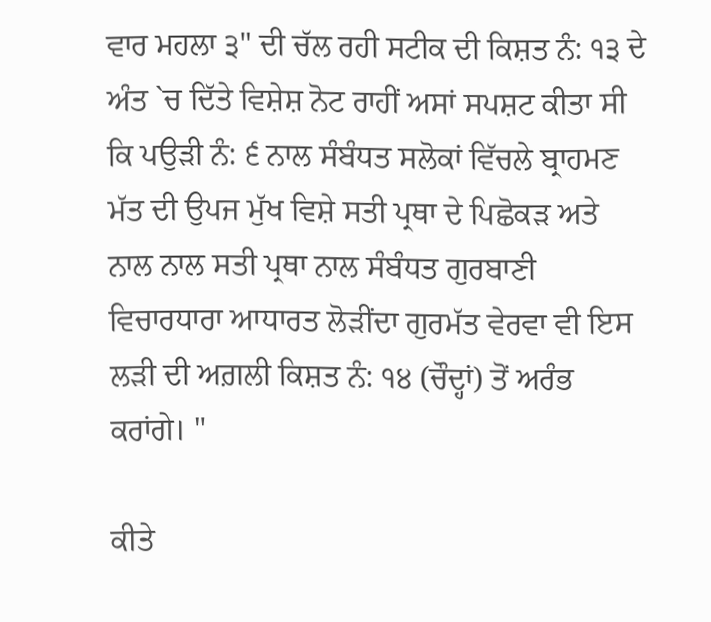ਵਾਰ ਮਹਲਾ ੩" ਦੀ ਚੱਲ ਰਹੀ ਸਟੀਕ ਦੀ ਕਿਸ਼ਤ ਨੰ: ੧੩ ਦੇ ਅੰਤ `ਚ ਦਿੱਤੇ ਵਿਸ਼ੇਸ਼ ਨੋਟ ਰਾਹੀਂ ਅਸਾਂ ਸਪਸ਼ਟ ਕੀਤਾ ਸੀ ਕਿ ਪਉੜੀ ਨੰ: ੬ ਨਾਲ ਸੰਬੰਧਤ ਸਲੋਕਾਂ ਵਿੱਚਲੇ ਬ੍ਰਾਹਮਣ ਮੱਤ ਦੀ ਉਪਜ ਮੁੱਖ ਵਿਸ਼ੇ ਸਤੀ ਪ੍ਰਥਾ ਦੇ ਪਿਛੋਕੜ ਅਤੇ ਨਾਲ ਨਾਲ ਸਤੀ ਪ੍ਰਥਾ ਨਾਲ ਸੰਬੰਧਤ ਗੁਰਬਾਣੀ ਵਿਚਾਰਧਾਰਾ ਆਧਾਰਤ ਲੋੜੀਂਦਾ ਗੁਰਮੱਤ ਵੇਰਵਾ ਵੀ ਇਸ ਲੜੀ ਦੀ ਅਗ਼ਲੀ ਕਿਸ਼ਤ ਨੰ: ੧੪ (ਚੌਦ੍ਹਾਂ) ਤੋਂ ਅਰੰਭ ਕਰਾਂਗੇ। "

ਕੀਤੇ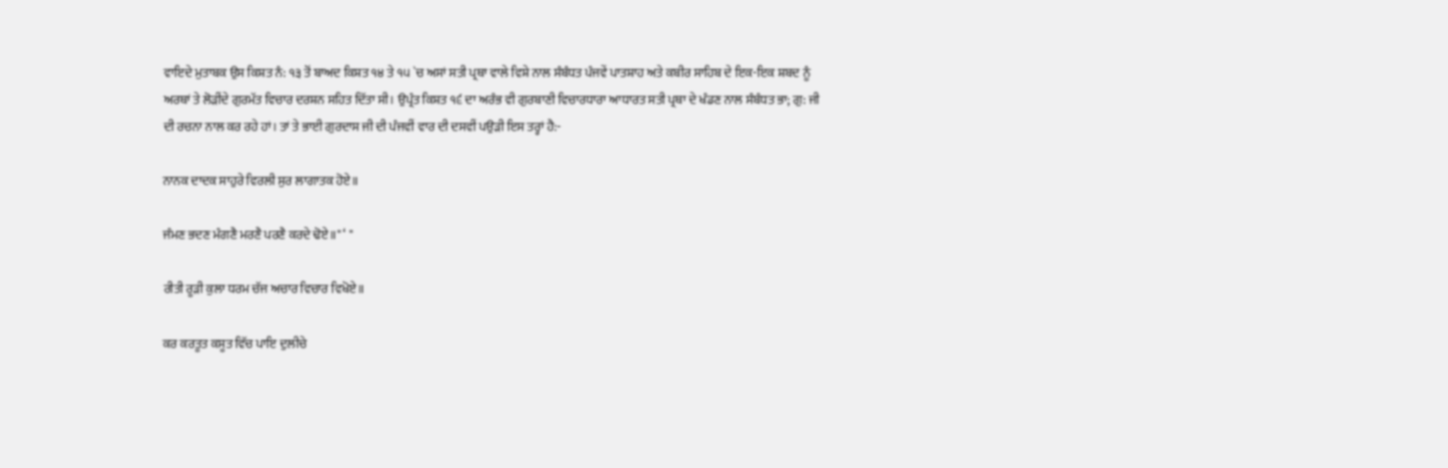ਵਾਇਦੇ ਮੁਤਾਬਕ ਉਸ ਕਿਸ਼ਤ ਨੰ: ੧੩ ਤੋਂ ਬਾਅਦ ਕਿਸ਼ਤ ੧੪ ਤੇ ੧੫ `ਚ ਅਸਾਂ ਸਤੀ ਪ੍ਰਥਾ ਵਾਲੇ ਵਿਸ਼ੇ ਨਾਲ ਸੰਬੰਧਤ ਪੰਜਵੇਂ ਪਾਤਸ਼ਾਹ ਅਤੇ ਕਬੀਰ ਸਾਹਿਬ ਦੇ ਇਕ-ਇਕ ਸ਼ਬਦ ਨੂੰ ਅਰਥਾਂ ਤੇ ਲੋੜੀਂਦੇ ਗੁਰਮੱਤ ਵਿਚਾਰ ਦਰਸ਼ਨ ਸਹਿਤ ਦਿੱਤਾ ਸੀ। ਉਪ੍ਰੰਤ ਕਿਸ਼ਤ ੧੬ ਦਾ ਅਰੰਭ ਵੀ ਗੁਰਬਾਣੀ ਵਿਚਾਰਧਾਰਾ ਆਧਾਰਤ ਸਤੀ ਪ੍ਰਥਾ ਦੇ ਖੰਡਣ ਨਾਲ ਸੰਬੰਧਤ ਭਾ; ਗੁ: ਜੀ ਦੀ ਰਚਨਾ ਨਾਲ ਕਰ ਰਹੇ ਹਾਂ। ਤਾਂ ਤੇ ਭਾਈ ਗੁਰਦਾਸ ਜੀ ਦੀ ਪੰਜਵੀਂ ਵਾਰ ਦੀ ਦਸਵੀਂ ਪਉੜੀ ਇਸ ਤਰ੍ਹਾਂ ਹੈ:-

ਨਾਨਕ ਦਾਦਕ ਸਾਹੁਰੇ ਵਿਰਲੀ ਸੁਰ ਲਾਗਾਤਕ ਹੋਏ॥

ਜੰਮਣ ਭਦਣ ਮੰਗਣੈ ਮਰਣੈ ਪਰਣੈ ਕਰਦੇ ਢੋਏ॥" ‘ "

ਰੀਤੀ ਰੂੜੀ ਕੁਲਾ ਧਰਮ ਚੱਜ ਅਚਾਰ ਵਿਚਾਰ ਵਿਖੋਏ॥

ਕਰ ਕਰਤੂਤ ਕਸੂਤ ਵਿੱਚ ਪਾਇ ਦੁਲੀਚੇ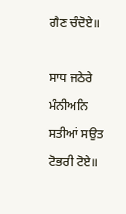ਗੈਣ ਚੰਦੋਏ॥

ਸਾਧ ਜਠੇਰੇ ਮੰਨੀਅਨਿ ਸਤੀਆਂ ਸਉਤ ਟੋਭਰੀ ਟੋਏ॥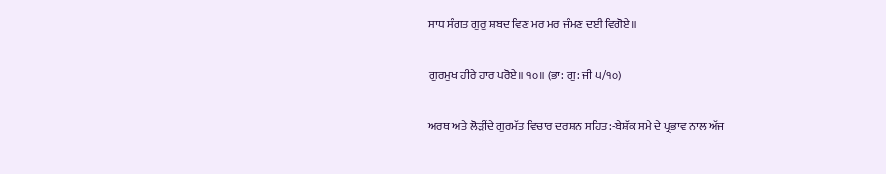ਸਾਧ ਸੰਗਤ ਗੁਰੁ ਸ਼ਬਦ ਵਿਣ ਮਰ ਮਰ ਜੰਮਣ ਦਈ ਵਿਗੋਏ॥

ਗੁਰਮੁਖ ਹੀਰੇ ਹਾਰ ਪਰੋਏ॥ ੧੦॥ (ਭਾ: ਗੁ: ਜੀ ੫/੧੦)

ਅਰਥ ਅਤੇ ਲੋੜੀਂਦੇ ਗੁਰਮੱਤ ਵਿਚਾਰ ਦਰਸ਼ਨ ਸਹਿਤ:-ਬੇਸ਼ੱਕ ਸਮੇ ਦੇ ਪ੍ਰਭਾਵ ਨਾਲ ਅੱਜ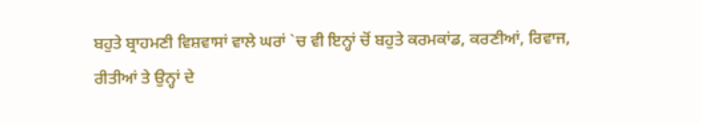ਬਹੁਤੇ ਬ੍ਰਾਹਮਣੀ ਵਿਸ਼ਵਾਸਾਂ ਵਾਲੇ ਘਰਾਂ `ਚ ਵੀ ਇਨ੍ਹਾਂ ਚੋਂ ਬਹੁਤੇ ਕਰਮਕਾਂਡ, ਕਰਣੀਆਂ, ਰਿਵਾਜ, ਰੀਤੀਆਂ ਤੇ ਉਨ੍ਹਾਂ ਦੇ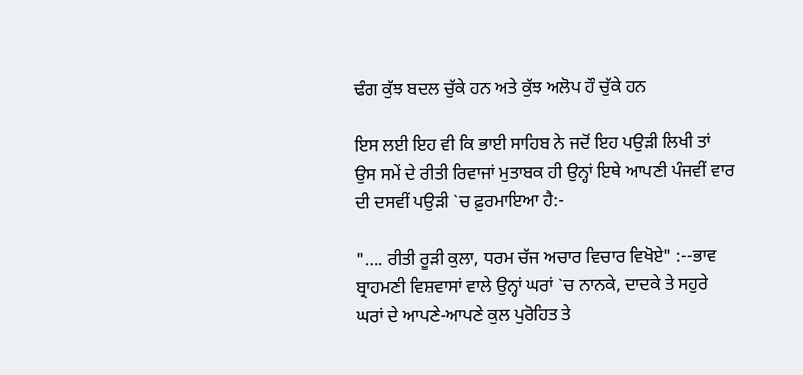ਢੰਗ ਕੁੱਝ ਬਦਲ ਚੁੱਕੇ ਹਨ ਅਤੇ ਕੁੱਝ ਅਲੋਪ ਹੌ ਚੁੱਕੇ ਹਨ

ਇਸ ਲਈ ਇਹ ਵੀ ਕਿ ਭਾਈ ਸਾਹਿਬ ਨੇ ਜਦੋਂ ਇਹ ਪਉੜੀ ਲਿਖੀ ਤਾਂ ਉਸ ਸਮੇਂ ਦੇ ਰੀਤੀ ਰਿਵਾਜਾਂ ਮੁਤਾਬਕ ਹੀ ਉਨ੍ਹਾਂ ਇਥੇ ਆਪਣੀ ਪੰਜਵੀਂ ਵਾਰ ਦੀ ਦਸਵੀਂ ਪਉੜੀ `ਚ ਫ਼ੁਰਮਾਇਆ ਹੈ:-

"…. ਰੀਤੀ ਰੂੜੀ ਕੁਲਾ, ਧਰਮ ਚੱਜ ਅਚਾਰ ਵਿਚਾਰ ਵਿਖੋਏ" :--ਭਾਵ ਬ੍ਰਾਹਮਣੀ ਵਿਸ਼ਵਾਸਾਂ ਵਾਲੇ ਉਨ੍ਹਾਂ ਘਰਾਂ `ਚ ਨਾਨਕੇ, ਦਾਦਕੇ ਤੇ ਸਹੁਰੇ ਘਰਾਂ ਦੇ ਆਪਣੇ-ਆਪਣੇ ਕੁਲ ਪੁਰੋਹਿਤ ਤੇ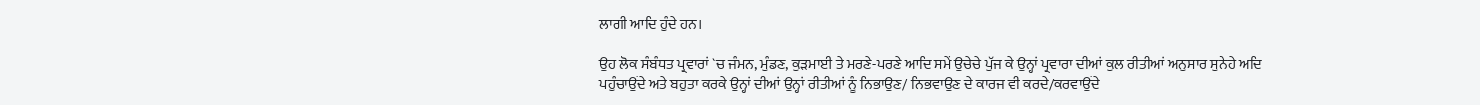ਲਾਗੀ ਆਦਿ ਹੁੰਦੇ ਹਨ।

ਉਹ ਲੋਕ ਸੰਬੰਧਤ ਪ੍ਰਵਾਰਾਂ `ਚ ਜੰਮਨ, ਮੁੰਡਣ, ਕੁੜਮਾਈ ਤੇ ਮਰਣੇ-ਪਰਣੇ ਆਦਿ ਸਮੇਂ ਉਚੇਚੇ ਪੁੱਜ ਕੇ ਉਨ੍ਹਾਂ ਪ੍ਰਵਾਰਾ ਦੀਆਂ ਕੁਲ ਰੀਤੀਆਂ ਅਨੁਸਾਰ ਸੁਨੇਹੇ ਅਦਿ ਪਹੁੰਚਾਉਂਦੇ ਅਤੇ ਬਹੁਤਾ ਕਰਕੇ ਉਨ੍ਹਾਂ ਦੀਆਂ ਉਨ੍ਹਾਂ ਰੀਤੀਆਂ ਨੂੰ ਨਿਭਾਉਣ/ ਨਿਭਵਾਉਣ ਦੇ ਕਾਰਜ ਵੀ ਕਰਦੇ/ਕਰਵਾਉਂਦੇ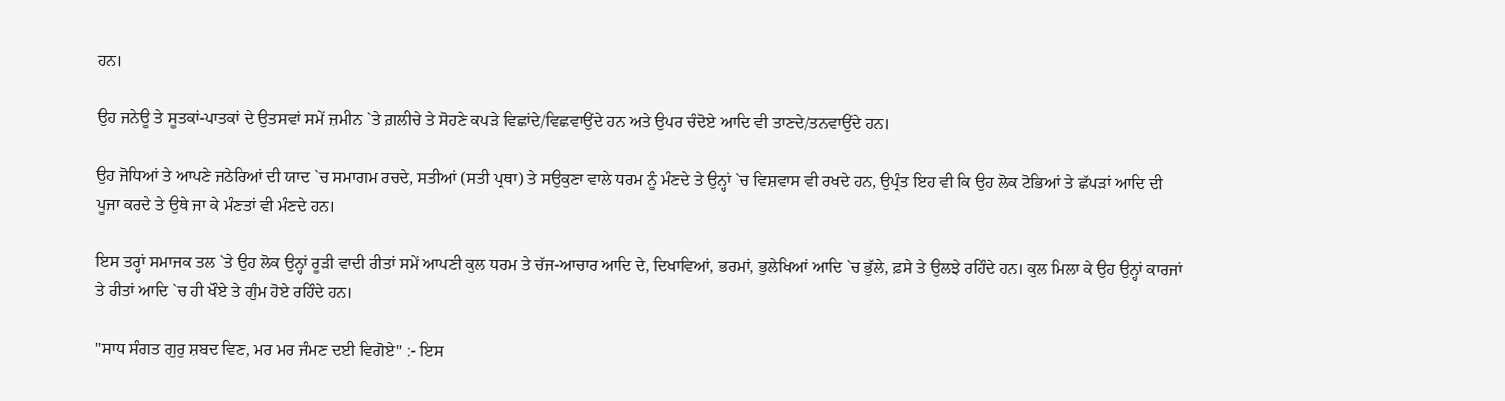ਹਨ।

ਉਹ ਜਨੇਊ ਤੇ ਸੂਤਕਾਂ-ਪਾਤਕਾਂ ਦੇ ਉਤਸਵਾਂ ਸਮੇਂ ਜ਼ਮੀਨ `ਤੇ ਗ਼ਲੀਚੇ ਤੇ ਸੋਹਣੇ ਕਪੜੇ ਵਿਛਾਂਦੇ/ਵਿਛਵਾਉਂਦੇ ਹਨ ਅਤੇ ਉਪਰ ਚੰਦੋਏ ਆਦਿ ਵੀ ਤਾਣਦੇ/ਤਨਵਾਉਂਦੇ ਹਨ।

ਉਹ ਜੋਧਿਆਂ ਤੇ ਆਪਣੇ ਜਠੇਰਿਆਂ ਦੀ ਯਾਦ `ਚ ਸਮਾਗਮ ਰਚਦੇ, ਸਤੀਆਂ (ਸਤੀ ਪ੍ਰਥਾ) ਤੇ ਸਉਕੁਣਾ ਵਾਲੇ ਧਰਮ ਨੂੰ ਮੰਣਦੇ ਤੇ ਉਨ੍ਹਾਂ `ਚ ਵਿਸ਼ਵਾਸ ਵੀ ਰਖਦੇ ਹਨ, ਉਪ੍ਰੰਤ ਇਹ ਵੀ ਕਿ ਉਹ ਲੋਕ ਟੋਭਿਆਂ ਤੇ ਛੱਪੜਾਂ ਆਦਿ ਦੀ ਪੂਜਾ ਕਰਦੇ ਤੇ ਉਥੇ ਜਾ ਕੇ ਮੰਣਤਾਂ ਵੀ ਮੰਣਦੇ ਹਨ।

ਇਸ ਤਰ੍ਹਾਂ ਸਮਾਜਕ ਤਲ `ਤੇ ਉਹ ਲੋਕ ਉਨ੍ਹਾਂ ਰੂੜੀ ਵਾਦੀ ਰੀਤਾਂ ਸਮੇਂ ਆਪਣੀ ਕੁਲ ਧਰਮ ਤੇ ਚੱਜ-ਆਚਾਰ ਆਦਿ ਦੇ, ਦਿਖਾਵਿਆਂ, ਭਰਮਾਂ, ਭੁਲੇਖਿਆਂ ਆਦਿ `ਚ ਭੁੱਲੇ, ਫ਼ਸੇ ਤੇ ਉਲਝੇ ਰਹਿੰਦੇ ਹਨ। ਕੁਲ ਮਿਲਾ ਕੇ ਉਹ ਉਨ੍ਹਾਂ ਕਾਰਜਾਂ ਤੇ ਰੀਤਾਂ ਆਦਿ `ਚ ਹੀ ਖੌਏ ਤੇ ਗੁੰਮ ਹੋਏ ਰਹਿੰਦੇ ਹਨ।

"ਸਾਧ ਸੰਗਤ ਗੁਰੁ ਸ਼ਬਦ ਵਿਣ, ਮਰ ਮਰ ਜੰਮਣ ਦਈ ਵਿਗੋਏ" :- ਇਸ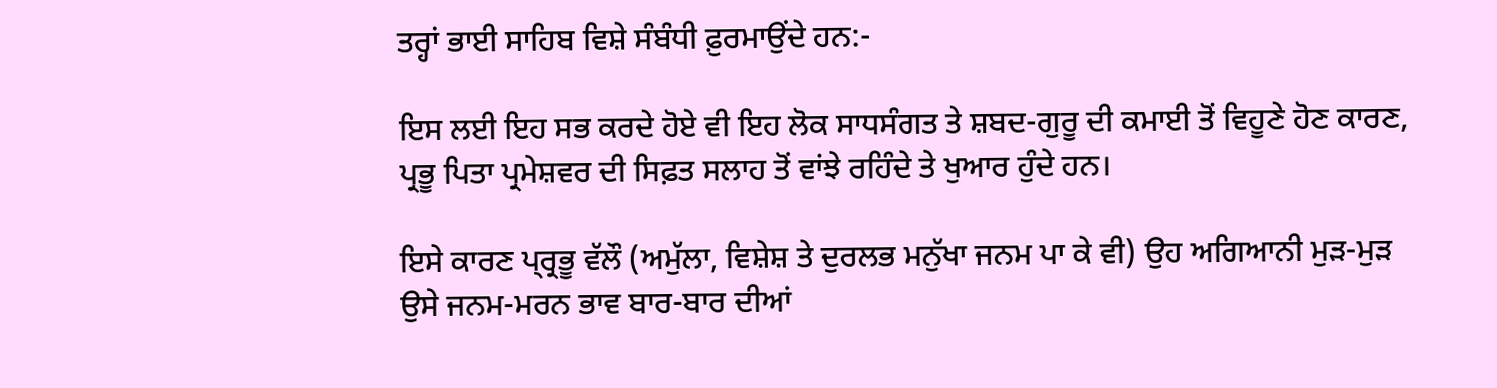ਤਰ੍ਹਾਂ ਭਾਈ ਸਾਹਿਬ ਵਿਸ਼ੇ ਸੰਬੰਧੀ ਫ਼ੁਰਮਾਉਂਦੇ ਹਨ:-

ਇਸ ਲਈ ਇਹ ਸਭ ਕਰਦੇ ਹੋਏ ਵੀ ਇਹ ਲੋਕ ਸਾਧਸੰਗਤ ਤੇ ਸ਼ਬਦ-ਗੁਰੂ ਦੀ ਕਮਾਈ ਤੋਂ ਵਿਹੂਣੇ ਹੋਣ ਕਾਰਣ, ਪ੍ਰਭੂ ਪਿਤਾ ਪ੍ਰਮੇਸ਼ਵਰ ਦੀ ਸਿਫ਼ਤ ਸਲਾਹ ਤੋਂ ਵਾਂਝੇ ਰਹਿੰਦੇ ਤੇ ਖੁਆਰ ਹੁੰਦੇ ਹਨ।

ਇਸੇ ਕਾਰਣ ਪ੍ਰ੍ਰਭੂ ਵੱਲੌ (ਅਮੁੱਲਾ, ਵਿਸ਼ੇਸ਼ ਤੇ ਦੁਰਲਭ ਮਨੁੱਖਾ ਜਨਮ ਪਾ ਕੇ ਵੀ) ਉਹ ਅਗਿਆਨੀ ਮੁੜ-ਮੁੜ ਉਸੇ ਜਨਮ-ਮਰਨ ਭਾਵ ਬਾਰ-ਬਾਰ ਦੀਆਂ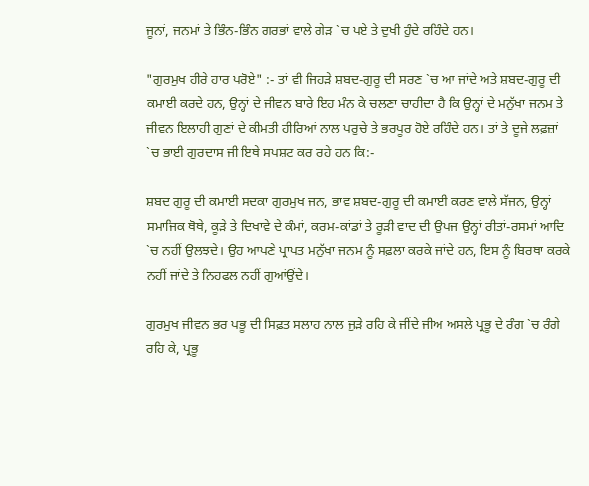ਜੂਨਾਂ, ਜਨਮਾਂ ਤੇ ਭਿੰਨ-ਭਿੰਨ ਗਰਭਾਂ ਵਾਲੇ ਗੇੜ `ਚ ਪਏ ਤੇ ਦੁਖੀ ਹੁੰਦੇ ਰਹਿੰਦੇ ਹਨ।

"ਗੁਰਮੁਖ ਹੀਰੇ ਹਾਰ ਪਰੋਏ" :- ਤਾਂ ਵੀ ਜਿਹੜੇ ਸ਼ਬਦ-ਗੁਰੂ ਦੀ ਸਰਣ `ਚ ਆ ਜਾਂਦੇ ਅਤੇ ਸ਼ਬਦ-ਗੁਰੂ ਦੀ ਕਮਾਈ ਕਰਦੇ ਹਨ, ਉਨ੍ਹਾਂ ਦੇ ਜੀਵਨ ਬਾਰੇ ਇਹ ਮੰਨ ਕੇ ਚਲਣਾ ਚਾਹੀਦਾ ਹੈ ਕਿ ਉਨ੍ਹਾਂ ਦੇ ਮਨੁੱਖਾ ਜਨਮ ਤੇ ਜੀਵਨ ਇਲਾਹੀ ਗੁਣਾਂ ਦੇ ਕੀਮਤੀ ਹੀਰਿਆਂ ਨਾਲ ਪਰੁਚੇ ਤੇ ਭਰਪੂਰ ਹੋਏ ਰਹਿੰਦੇ ਹਨ। ਤਾਂ ਤੇ ਦੂਜੇ ਲਫ਼ਜ਼ਾਂ `ਚ ਭਾਈ ਗੁਰਦਾਸ ਜੀ ਇਥੇ ਸਪਸ਼ਟ ਕਰ ਰਹੇ ਹਨ ਕਿ:-

ਸ਼ਬਦ ਗੁਰੂ ਦੀ ਕਮਾਈ ਸਦਕਾ ਗੁਰਮੁਖ ਜਨ, ਭਾਵ ਸ਼ਬਦ-ਗੁਰੂ ਦੀ ਕਮਾਈ ਕਰਣ ਵਾਲੇ ਸੱਜਨ, ਉਨ੍ਹਾਂ ਸਮਾਜਿਕ ਥੋਥੇ, ਕੂੜੇ ਤੇ ਦਿਖਾਵੇ ਦੇ ਕੰਮਾਂ, ਕਰਮ-ਕਾਂਡਾਂ ਤੇ ਰੂੜੀ ਵਾਦ ਦੀ ਉਪਜ ਉਨ੍ਹਾਂ ਰੀਤਾਂ-ਰਸਮਾਂ ਆਦਿ `ਚ ਨਹੀਂ ਉਲਝਦੇ। ਉਹ ਆਪਣੇ ਪ੍ਰਾਪਤ ਮਨੁੱਖਾ ਜਨਮ ਨੂੰ ਸਫ਼ਲਾ ਕਰਕੇ ਜਾਂਦੇ ਹਨ, ਇਸ ਨੂੰ ਬਿਰਥਾ ਕਰਕੇ ਨਹੀਂ ਜਾਂਦੇ ਤੇ ਨਿਹਫਲ ਨਹੀਂ ਗੁਆਂਉਂਦੇ।

ਗੁਰਮੁਖ ਜੀਵਨ ਭਰ ਪਭੂ ਦੀ ਸਿਫ਼ਤ ਸਲਾਹ ਨਾਲ ਜੁੜੇ ਰਹਿ ਕੇ ਜੀਂਦੇ ਜੀਅ ਅਸਲੇ ਪ੍ਰਭੂ ਦੇ ਰੰਗ `ਚ ਰੰਗੇ ਰਹਿ ਕੇ, ਪ੍ਰਭੂ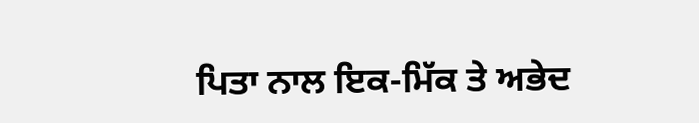ਪਿਤਾ ਨਾਲ ਇਕ-ਮਿੱਕ ਤੇ ਅਭੇਦ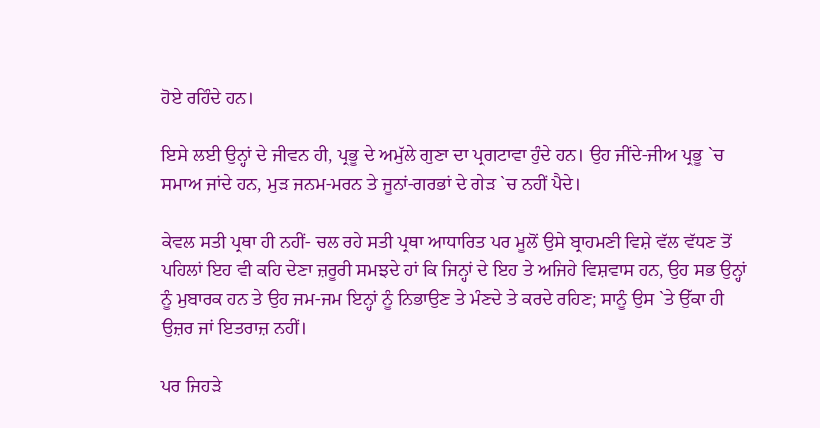ਹੋਏ ਰਹਿੰਦੇ ਹਨ।

ਇਸੇ ਲਈ ਉਨ੍ਹਾਂ ਦੇ ਜੀਵਨ ਹੀ, ਪ੍ਰਭੂ ਦੇ ਅਮੁੱਲੇ ਗੁਣਾ ਦਾ ਪ੍ਰਗਟਾਵਾ ਹੁੰਦੇ ਹਨ। ਉਹ ਜੀਂਦੇ-ਜੀਅ ਪ੍ਰਭੂ `ਚ ਸਮਾਅ ਜਾਂਦੇ ਹਨ, ਮੁੜ ਜਨਮ-ਮਰਨ ਤੇ ਜੂਨਾਂ-ਗਰਭਾਂ ਦੇ ਗੇੜ `ਚ ਨਹੀਂ ਪੈਦੇ।

ਕੇਵਲ ਸਤੀ ਪ੍ਰਥਾ ਹੀ ਨਹੀਂ- ਚਲ ਰਹੇ ਸਤੀ ਪ੍ਰਥਾ ਆਧਾਰਿਤ ਪਰ ਮੂਲੋਂ ਉਸੇ ਬ੍ਰਾਹਮਣੀ ਵਿਸ਼ੇ ਵੱਲ ਵੱਧਣ ਤੋਂ ਪਹਿਲਾਂ ਇਹ ਵੀ ਕਹਿ ਦੇਣਾ ਜ਼ਰੂਰੀ ਸਮਝਦੇ ਹਾਂ ਕਿ ਜਿਨ੍ਹਾਂ ਦੇ ਇਹ ਤੇ ਅਜਿਹੇ ਵਿਸ਼ਵਾਸ ਹਨ, ਉਹ ਸਭ ਉਨ੍ਹਾਂ ਨੂੰ ਮੁਬਾਰਕ ਹਨ ਤੇ ਉਹ ਜਮ-ਜਮ ਇਨ੍ਹਾਂ ਨੂੰ ਨਿਭਾਉਣ ਤੇ ਮੰਣਦੇ ਤੇ ਕਰਦੇ ਰਹਿਣ; ਸਾਨੂੰ ਉਸ `ਤੇ ਉੱਕਾ ਹੀ ਉਜ਼ਰ ਜਾਂ ਇਤਰਾਜ਼ ਨਹੀਂ।

ਪਰ ਜਿਹੜੇ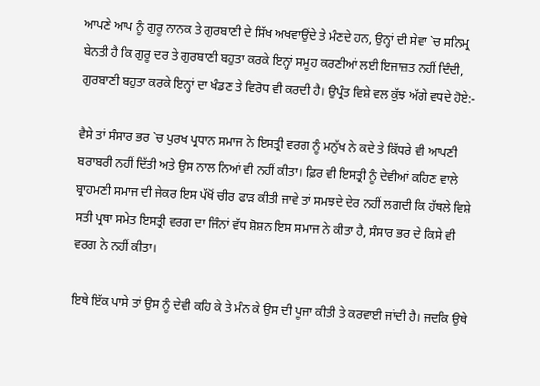ਆਪਣੇ ਆਪ ਨੂੰ ਗੁਰੂ ਨਾਨਕ ਤੇ ਗੁਰਬਾਣੀ ਦੇ ਸਿੱਖ ਅਖਵਾਉਂਦੇ ਤੇ ਮੰਣਦੇ ਹਨ, ਉਨ੍ਹਾਂ ਦੀ ਸੇਵਾ `ਚ ਸਨਿਮ੍ਰ ਬੇਨਤੀ ਹੈ ਕਿ ਗੁਰੂ ਦਰ ਤੇ ਗੁਰਬਾਣੀ ਬਹੁਤਾ ਕਰਕੇ ਇਨ੍ਹਾਂ ਸਮੂਹ ਕਰਣੀਆਂ ਲਈ ਇਜਾਜ਼ਤ ਨਹੀਂ ਦਿੰਦੀ, ਗੁਰਬਾਣੀ ਬਹੁਤਾ ਕਰਕੇ ਇਨ੍ਹਾਂ ਦਾ ਖੰਡਣ ਤੇ ਵਿਰੋਧ ਵੀ ਕਰਦੀ ਹੈ। ਉਪ੍ਰੰਤ ਵਿਸ਼ੇ ਵਲ ਕੁੱਝ ਅੱਗੇ ਵਧਦੇ ਹੋਏ:-

ਵੈਸੇ ਤਾਂ ਸੰਸਾਰ ਭਰ `ਚ ਪੁਰਖ ਪ੍ਰਧਾਨ ਸਮਾਜ ਨੇ ਇਸਤ੍ਰੀ ਵਰਗ ਨੂੰ ਮਨੁੱਖ ਨੇ ਕਦੇ ਤੇ ਕਿੱਧਰੇ ਵੀ ਆਪਣੀ ਬਰਾਬਰੀ ਨਹੀਂ ਦਿੱਤੀ ਅਤੇ ਉਸ ਨਾਲ ਨਿਆਂ ਵੀ ਨਹੀਂ ਕੀਤਾ। ਫ਼ਿਰ ਵੀ ਇਸਤ੍ਰੀ ਨੂੰ ਦੇਵੀਆਂ ਕਹਿਣ ਵਾਲੇ ਬ੍ਰਾਹਮਣੀ ਸਮਾਜ ਦੀ ਜੇਕਰ ਇਸ ਪੱਖੋਂ ਚੀਰ ਫਾੜ ਕੀਤੀ ਜਾਵੇ ਤਾਂ ਸਮਝਦੇ ਦੇਰ ਨਹੀਂ ਲਗਦੀ ਕਿ ਹੱਥਲੇ ਵਿਸ਼ੇ ਸਤੀ ਪ੍ਰਥਾ ਸਮੇਤ ਇਸਤ੍ਰੀ ਵਰਗ ਦਾ ਜਿੰਨਾਂ ਵੱਧ ਸ਼ੋਸ਼ਨ ਇਸ ਸਮਾਜ ਨੇ ਕੀਤਾ ਹੈ, ਸੰਸਾਰ ਭਰ ਦੇ ਕਿਸੇ ਵੀ ਵਰਗ ਨੇ ਨਹੀਂ ਕੀਤਾ।

ਇਥੇ ਇੱਕ ਪਾਸੇ ਤਾਂ ਉਸ ਨੂੰ ਦੇਵੀ ਕਹਿ ਕੇ ਤੇ ਮੰਨ ਕੇ ਉਸ ਦੀ ਪੂਜਾ ਕੀਤੀ ਤੇ ਕਰਵਾਈ ਜਾਂਦੀ ਹੈ। ਜਦਕਿ ਉਥੇ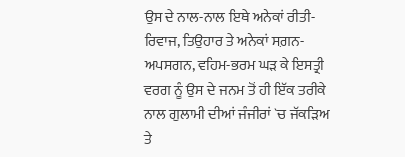ਉਸ ਦੇ ਨਾਲ-ਨਾਲ ਇਥੇ ਅਨੇਕਾਂ ਰੀਤੀ-ਰਿਵਾਜ, ਤਿਉਹਾਰ ਤੇ ਅਨੇਕਾਂ ਸਗ਼ਨ-ਅਪਸਗਨ, ਵਹਿਮ-ਭਰਮ ਘੜ ਕੇ ਇਸਤ੍ਰੀ ਵਰਗ ਨੂੰ ਉਸ ਦੇ ਜਨਮ ਤੋਂ ਹੀ ਇੱਕ ਤਰੀਕੇ ਨਾਲ ਗੁਲਾਮੀ ਦੀਆਂ ਜੰਜੀਰਾਂ `ਚ ਜੱਕੜਿਅ ਤੇ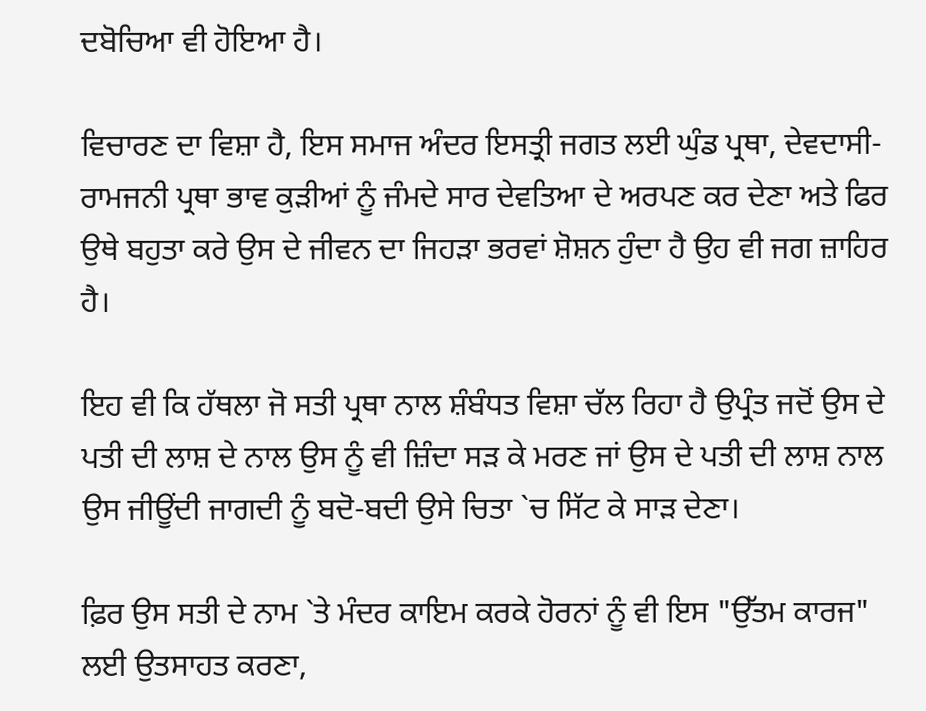ਦਬੋਚਿਆ ਵੀ ਹੋਇਆ ਹੈ।

ਵਿਚਾਰਣ ਦਾ ਵਿਸ਼ਾ ਹੈ, ਇਸ ਸਮਾਜ ਅੰਦਰ ਇਸਤ੍ਰੀ ਜਗਤ ਲਈ ਘੁੰਡ ਪ੍ਰਥਾ, ਦੇਵਦਾਸੀ-ਰਾਮਜਨੀ ਪ੍ਰਥਾ ਭਾਵ ਕੁੜੀਆਂ ਨੂੰ ਜੰਮਦੇ ਸਾਰ ਦੇਵਤਿਆ ਦੇ ਅਰਪਣ ਕਰ ਦੇਣਾ ਅਤੇ ਫਿਰ ਉਥੇ ਬਹੁਤਾ ਕਰੇ ਉਸ ਦੇ ਜੀਵਨ ਦਾ ਜਿਹੜਾ ਭਰਵਾਂ ਸ਼ੋਸ਼ਨ ਹੁੰਦਾ ਹੈ ਉਹ ਵੀ ਜਗ ਜ਼ਾਹਿਰ ਹੈ।

ਇਹ ਵੀ ਕਿ ਹੱਥਲਾ ਜੋ ਸਤੀ ਪ੍ਰਥਾ ਨਾਲ ਸ਼ੰਬੰਧਤ ਵਿਸ਼ਾ ਚੱਲ ਰਿਹਾ ਹੈ ਉਪ੍ਰੰਤ ਜਦੋਂ ਉਸ ਦੇ ਪਤੀ ਦੀ ਲਾਸ਼ ਦੇ ਨਾਲ ਉਸ ਨੂੰ ਵੀ ਜ਼ਿੰਦਾ ਸੜ ਕੇ ਮਰਣ ਜਾਂ ਉਸ ਦੇ ਪਤੀ ਦੀ ਲਾਸ਼ ਨਾਲ ਉਸ ਜੀਊਂਦੀ ਜਾਗਦੀ ਨੂੰ ਬਦੋ-ਬਦੀ ਉਸੇ ਚਿਤਾ `ਚ ਸਿੱਟ ਕੇ ਸਾੜ ਦੇਣਾ।

ਫ਼ਿਰ ਉਸ ਸਤੀ ਦੇ ਨਾਮ `ਤੇ ਮੰਦਰ ਕਾਇਮ ਕਰਕੇ ਹੋਰਨਾਂ ਨੂੰ ਵੀ ਇਸ "ਉੱਤਮ ਕਾਰਜ" ਲਈ ਉਤਸਾਹਤ ਕਰਣਾ,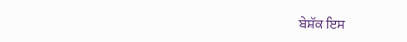ਬੇਸ਼ੱਕ ਇਸ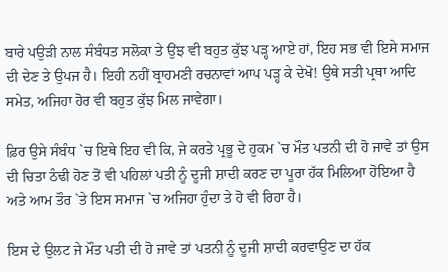ਬਾਰੇ ਪਉੜੀ ਨਾਲ ਸੰਬੰਧਤ ਸਲੋਕਾ ਤੇ ਉਂਝ ਵੀ ਬਹੁਤ ਕੁੱਝ ਪੜ੍ਹ ਆਏ ਹਾਂ, ਇਹ ਸਭ ਵੀ ਇਸੇ ਸਮਾਜ ਦੀ ਦੇਣ ਤੇ ਉਪਜ ਹੈ। ਇਹੀ ਨਹੀਂ ਬ੍ਰਾਹਮਣੀ ਰਚਨਾਵਾਂ ਆਪ ਪੜ੍ਹ ਕੇ ਦੇਖੋ! ਉਥੇ ਸਤੀ ਪ੍ਰਥਾ ਆਦਿ ਸਮੇਤ, ਅਜਿਹਾ ਹੋਰ ਵੀ ਬਹੁਤ ਕੁੱਝ ਮਿਲ ਜਾਵੇਗਾ।

ਫ਼ਿਰ ਉਸੇ ਸੰਬੰਧ `ਚ ਇਥੇ ਇਹ ਵੀ ਕਿ, ਜੇ ਕਰਤੇ ਪ੍ਰਭੂ ਦੇ ਹੁਕਮ `ਚ ਮੌਤ ਪਤਨੀ ਦੀ ਹੋ ਜਾਵੇ ਤਾਂ ਉਸ ਦੀ ਚਿਤਾ ਠੰਢੀ ਹੋਣ ਤੋਂ ਵੀ ਪਹਿਲਾਂ ਪਤੀ ਨੂੰ ਦੂਜੀ ਸ਼ਾਦੀ ਕਰਣ ਦਾ ਪੂਰਾ ਹੱਕ ਮਿਲਿਆ ਹੋਇਆ ਹੈ ਅਤੇ ਆਮ ਤੌਰ `ਤੇ ਇਸ ਸਮਾਜ `ਚ ਅਜਿਹਾ ਹੁੰਦਾ ਤੇ ਹੋ ਵੀ ਰਿਹਾ ਹੈ।

ਇਸ ਦੇ ਉਲਟ ਜੇ ਮੌਤ ਪਤੀ ਦੀ ਹੋ ਜਾਵੇ ਤਾਂ ਪਤਨੀ ਨੂੰ ਦੂਜੀ ਸ਼ਾਦੀ ਕਰਵਾਉਣ ਦਾ ਹੱਕ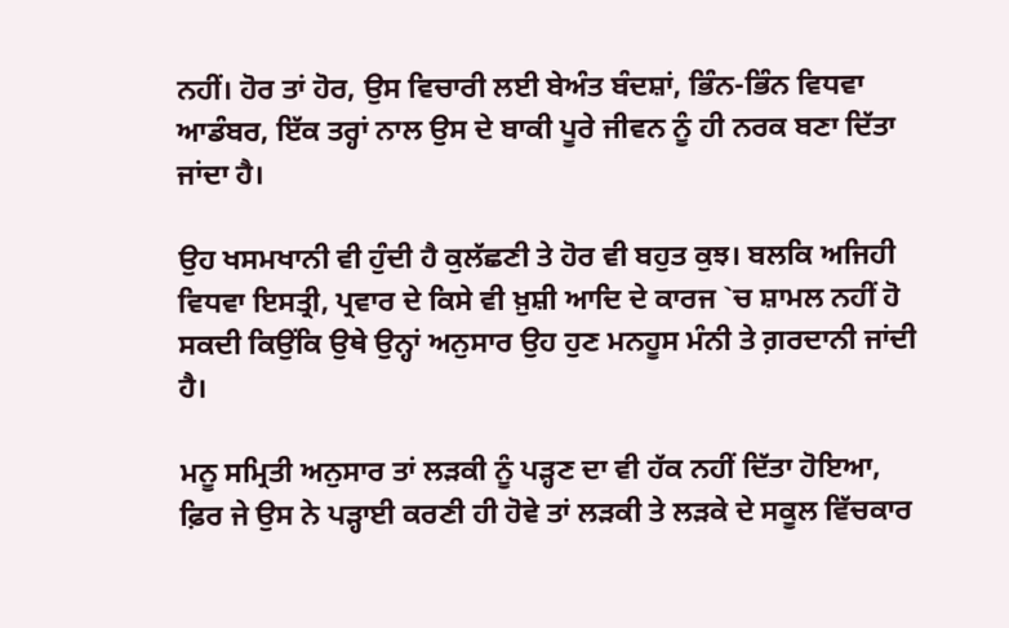ਨਹੀਂ। ਹੋਰ ਤਾਂ ਹੋਰ, ਉਸ ਵਿਚਾਰੀ ਲਈ ਬੇਅੰਤ ਬੰਦਸ਼ਾਂ, ਭਿੰਨ-ਭਿੰਨ ਵਿਧਵਾ ਆਡੰਬਰ, ਇੱਕ ਤਰ੍ਹਾਂ ਨਾਲ ਉਸ ਦੇ ਬਾਕੀ ਪੂਰੇ ਜੀਵਨ ਨੂੰ ਹੀ ਨਰਕ ਬਣਾ ਦਿੱਤਾ ਜਾਂਦਾ ਹੈ।

ਉਹ ਖਸਮਖਾਨੀ ਵੀ ਹੁੰਦੀ ਹੈ ਕੁਲੱਛਣੀ ਤੇ ਹੋਰ ਵੀ ਬਹੁਤ ਕੁਝ। ਬਲਕਿ ਅਜਿਹੀ ਵਿਧਵਾ ਇਸਤ੍ਰੀ, ਪ੍ਰਵਾਰ ਦੇ ਕਿਸੇ ਵੀ ਖ਼ੁਸ਼ੀ ਆਦਿ ਦੇ ਕਾਰਜ `ਚ ਸ਼ਾਮਲ ਨਹੀਂ ਹੋ ਸਕਦੀ ਕਿਉਂਕਿ ਉਥੇ ਉਨ੍ਹਾਂ ਅਨੁਸਾਰ ਉਹ ਹੁਣ ਮਨਹੂਸ ਮੰਨੀ ਤੇ ਗ਼ਰਦਾਨੀ ਜਾਂਦੀ ਹੈ।

ਮਨੂ ਸਮ੍ਰਿਤੀ ਅਨੁਸਾਰ ਤਾਂ ਲੜਕੀ ਨੂੰ ਪੜ੍ਹਣ ਦਾ ਵੀ ਹੱਕ ਨਹੀਂ ਦਿੱਤਾ ਹੋਇਆ, ਫ਼ਿਰ ਜੇ ਉਸ ਨੇ ਪੜ੍ਹਾਈ ਕਰਣੀ ਹੀ ਹੋਵੇ ਤਾਂ ਲੜਕੀ ਤੇ ਲੜਕੇ ਦੇ ਸਕੂਲ ਵਿੱਚਕਾਰ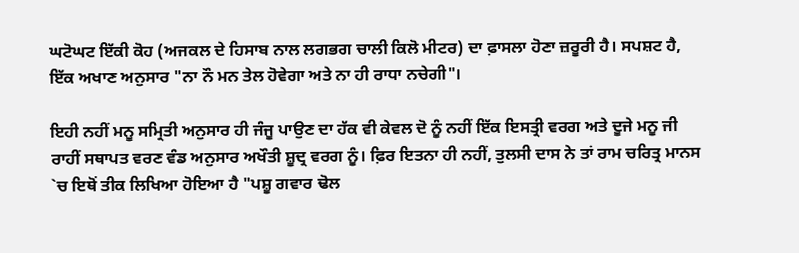ਘਟੋਘਟ ਇੱਕੀ ਕੋਹ (ਅਜਕਲ ਦੇ ਹਿਸਾਬ ਨਾਲ ਲਗਭਗ ਚਾਲੀ ਕਿਲੋ ਮੀਟਰ) ਦਾ ਫ਼ਾਸਲਾ ਹੋਣਾ ਜ਼ਰੂਰੀ ਹੈ। ਸਪਸ਼ਟ ਹੈ, ਇੱਕ ਅਖਾਣ ਅਨੁਸਾਰ "ਨਾ ਨੌ ਮਨ ਤੇਲ ਹੋਵੇਗਾ ਅਤੇ ਨਾ ਹੀ ਰਾਧਾ ਨਚੇਗੀ"।

ਇਹੀ ਨਹੀਂ ਮਨੂ ਸਮ੍ਰਿਤੀ ਅਨੁਸਾਰ ਹੀ ਜੰਜੂ ਪਾਉਣ ਦਾ ਹੱਕ ਵੀ ਕੇਵਲ ਦੋ ਨੂੰ ਨਹੀਂ ਇੱਕ ਇਸਤ੍ਰੀ ਵਰਗ ਅਤੇ ਦੂਜੇ ਮਨੂ ਜੀ ਰਾਹੀਂ ਸਥਾਪਤ ਵਰਣ ਵੰਡ ਅਨੁਸਾਰ ਅਖੌਤੀ ਸ਼ੂਦ੍ਰ ਵਰਗ ਨੂੰ। ਫ਼ਿਰ ਇਤਨਾ ਹੀ ਨਹੀਂ, ਤੁਲਸੀ ਦਾਸ ਨੇ ਤਾਂ ਰਾਮ ਚਰਿਤ੍ਰ ਮਾਨਸ `ਚ ਇਥੋਂ ਤੀਕ ਲਿਖਿਆ ਹੋਇਆ ਹੈ "ਪਸ਼ੂ ਗਵਾਰ ਢੋਲ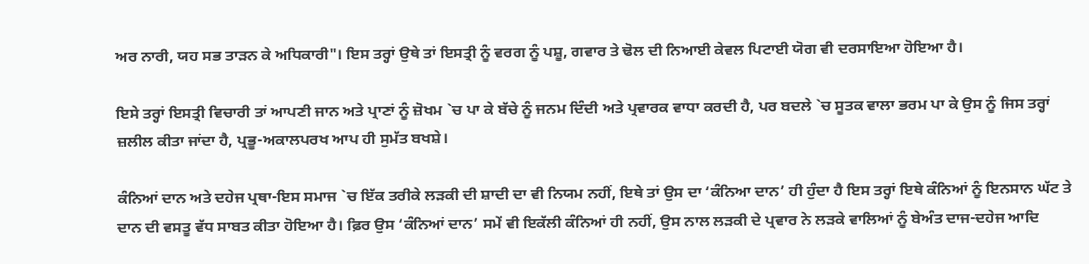ਅਰ ਨਾਰੀ, ਯਹ ਸਭ ਤਾੜਨ ਕੇ ਅਧਿਕਾਰੀ"। ਇਸ ਤਰ੍ਹਾਂ ਉਥੇ ਤਾਂ ਇਸਤ੍ਰੀ ਨੂੰ ਵਰਗ ਨੂੰ ਪਸ਼ੂ, ਗਵਾਰ ਤੇ ਢੋਲ ਦੀ ਨਿਆਈ ਕੇਵਲ ਪਿਟਾਈ ਯੋਗ ਵੀ ਦਰਸਾਇਆ ਹੋਇਆ ਹੈ।

ਇਸੇ ਤਰ੍ਹਾਂ ਇਸਤ੍ਰੀ ਵਿਚਾਰੀ ਤਾਂ ਆਪਣੀ ਜਾਨ ਅਤੇ ਪ੍ਰਾਣਾਂ ਨੂੰ ਜ਼ੋਖਮ `ਚ ਪਾ ਕੇ ਬੱਚੇ ਨੂੰ ਜਨਮ ਦਿੰਦੀ ਅਤੇ ਪ੍ਰਵਾਰਕ ਵਾਧਾ ਕਰਦੀ ਹੈ, ਪਰ ਬਦਲੇ `ਚ ਸੂਤਕ ਵਾਲਾ ਭਰਮ ਪਾ ਕੇ ਉਸ ਨੂੰ ਜਿਸ ਤਰ੍ਹਾਂ ਜ਼ਲੀਲ ਕੀਤਾ ਜਾਂਦਾ ਹੈ, ਪ੍ਰਭੂ-ਅਕਾਲਪਰਖ ਆਪ ਹੀ ਸੁਮੱਤ ਬਖਸ਼ੇ।

ਕੰਨਿਆਂ ਦਾਨ ਅਤੇ ਦਹੇਜ ਪ੍ਰਥਾ-ਇਸ ਸਮਾਜ `ਚ ਇੱਕ ਤਰੀਕੇ ਲੜਕੀ ਦੀ ਸ਼ਾਦੀ ਦਾ ਵੀ ਨਿਯਮ ਨਹੀਂ, ਇਥੇ ਤਾਂ ਉਸ ਦਾ ‘ਕੰਨਿਆ ਦਾਨ’ ਹੀ ਹੁੰਦਾ ਹੈ ਇਸ ਤਰ੍ਹਾਂ ਇਥੇ ਕੰਨਿਆਂ ਨੂੰ ਇਨਸਾਨ ਘੱਟ ਤੇ ਦਾਨ ਦੀ ਵਸਤੂ ਵੱਧ ਸਾਬਤ ਕੀਤਾ ਹੋਇਆ ਹੈ। ਫ਼ਿਰ ਉਸ ‘ਕੰਨਿਆਂ ਦਾਨ’ ਸਮੇਂ ਵੀ ਇਕੱਲੀ ਕੰਨਿਆਂ ਹੀ ਨਹੀਂ, ਉਸ ਨਾਲ ਲੜਕੀ ਦੇ ਪ੍ਰਵਾਰ ਨੇ ਲੜਕੇ ਵਾਲਿਆਂ ਨੂੰ ਬੇਅੰਤ ਦਾਜ-ਦਹੇਜ ਆਦਿ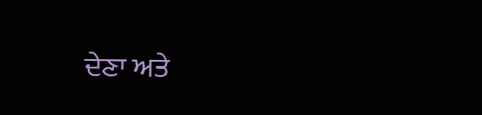ਦੇਣਾ ਅਤੇ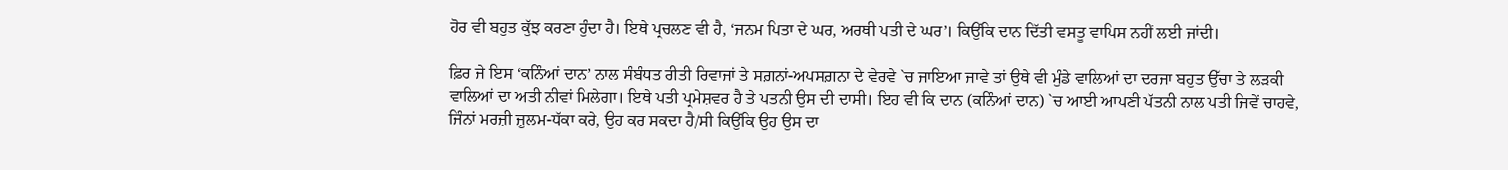ਹੋਰ ਵੀ ਬਹੁਤ ਕੁੱਝ ਕਰਣਾ ਹੁੰਦਾ ਹੈ। ਇਥੇ ਪ੍ਰਚਲਣ ਵੀ ਹੈ, ‘ਜਨਮ ਪਿਤਾ ਦੇ ਘਰ, ਅਰਥੀ ਪਤੀ ਦੇ ਘਰ’। ਕਿਉਂਕਿ ਦਾਨ ਦਿੱਤੀ ਵਸਤੂ ਵਾਪਿਸ ਨਹੀਂ ਲਈ ਜਾਂਦੀ।

ਫ਼ਿਰ ਜੇ ਇਸ ‘ਕਨਿੰਆਂ ਦਾਨ’ ਨਾਲ ਸੰਬੰਧਤ ਰੀਤੀ ਰਿਵਾਜਾਂ ਤੇ ਸਗ਼ਨਾਂ-ਅਪਸਗ਼ਨਾ ਦੇ ਵੇਰਵੇ `ਚ ਜਾਇਆ ਜਾਵੇ ਤਾਂ ਉਥੇ ਵੀ ਮੁੰਡੇ ਵਾਲਿਆਂ ਦਾ ਦਰਜਾ ਬਹੁਤ ਉੱਚਾ ਤੇ ਲੜਕੀ ਵਾਲਿਆਂ ਦਾ ਅਤੀ ਨੀਵਾਂ ਮਿਲੇਗਾ। ਇਥੇ ਪਤੀ ਪ੍ਰਮੇਸ਼ਵਰ ਹੈ ਤੇ ਪਤਨੀ ਉਸ ਦੀ ਦਾਸੀ। ਇਹ ਵੀ ਕਿ ਦਾਨ (ਕਨਿੰਆਂ ਦਾਨ) `ਚ ਆਈ ਆਪਣੀ ਪੱਤਨੀ ਨਾਲ ਪਤੀ ਜਿਵੇਂ ਚਾਹਵੇ, ਜਿੰਨਾਂ ਮਰਜ਼ੀ ਜ਼ੁਲਮ-ਧੱਕਾ ਕਰੇ, ਉਹ ਕਰ ਸਕਦਾ ਹੈ/ਸੀ ਕਿਉਂਕਿ ਉਹ ਉਸ ਦਾ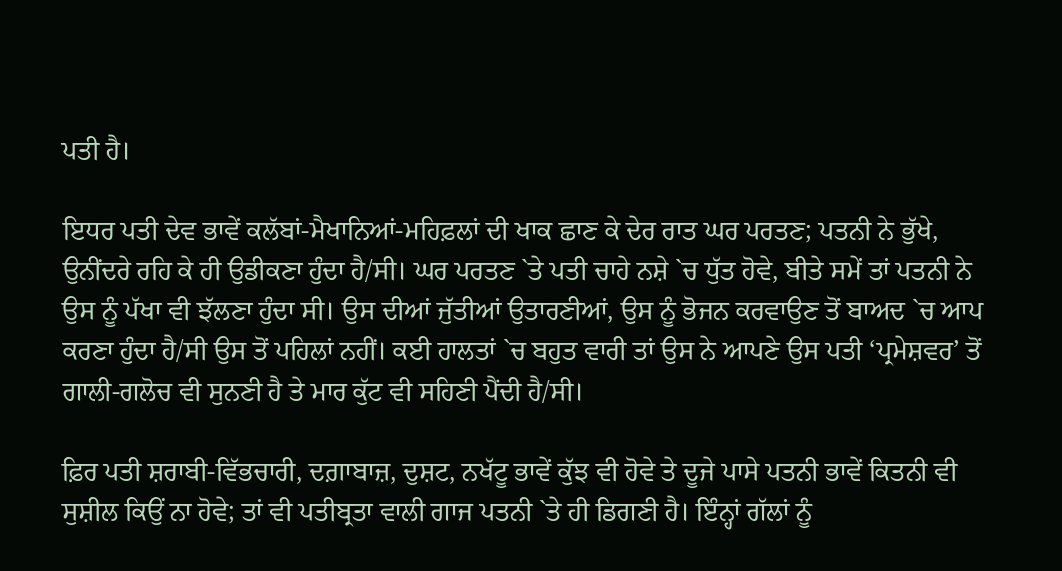ਪਤੀ ਹੈ।

ਇਧਰ ਪਤੀ ਦੇਵ ਭਾਵੇਂ ਕਲੱਬਾਂ-ਮੈਖਾਨਿਆਂ-ਮਹਿਫ਼ਲਾਂ ਦੀ ਖਾਕ ਛਾਣ ਕੇ ਦੇਰ ਰਾਤ ਘਰ ਪਰਤਣ; ਪਤਨੀ ਨੇ ਭੁੱਖੇ, ਉਨੀਂਦਰੇ ਰਹਿ ਕੇ ਹੀ ਉਡੀਕਣਾ ਹੁੰਦਾ ਹੈ/ਸੀ। ਘਰ ਪਰਤਣ `ਤੇ ਪਤੀ ਚਾਹੇ ਨਸ਼ੇ `ਚ ਧੁੱਤ ਹੋਵੇ, ਬੀਤੇ ਸਮੇਂ ਤਾਂ ਪਤਨੀ ਨੇ ਉਸ ਨੂੰ ਪੱਖਾ ਵੀ ਝੱਲਣਾ ਹੁੰਦਾ ਸੀ। ਉਸ ਦੀਆਂ ਜੁੱਤੀਆਂ ਉਤਾਰਣੀਆਂ, ਉਸ ਨੂੰ ਭੋਜਨ ਕਰਵਾਉਣ ਤੋਂ ਬਾਅਦ `ਚ ਆਪ ਕਰਣਾ ਹੁੰਦਾ ਹੈ/ਸੀ ਉਸ ਤੋਂ ਪਹਿਲਾਂ ਨਹੀਂ। ਕਈ ਹਾਲਤਾਂ `ਚ ਬਹੁਤ ਵਾਰੀ ਤਾਂ ਉਸ ਨੇ ਆਪਣੇ ਉਸ ਪਤੀ ‘ਪ੍ਰਮੇਸ਼ਵਰ’ ਤੋਂ ਗਾਲੀ-ਗਲੋਚ ਵੀ ਸੁਨਣੀ ਹੈ ਤੇ ਮਾਰ ਕੁੱਟ ਵੀ ਸਹਿਣੀ ਪੈਂਦੀ ਹੈ/ਸੀ।

ਫ਼ਿਰ ਪਤੀ ਸ਼ਰਾਬੀ-ਵਿੱਭਚਾਰੀ, ਦਗ਼ਾਬਾਜ਼, ਦੁਸ਼ਟ, ਨਖੱਟੂ ਭਾਵੇਂ ਕੁੱਝ ਵੀ ਹੋਵੇ ਤੇ ਦੂਜੇ ਪਾਸੇ ਪਤਨੀ ਭਾਵੇਂ ਕਿਤਨੀ ਵੀ ਸੁਸ਼ੀਲ ਕਿਉਂ ਨਾ ਹੋਵੇ; ਤਾਂ ਵੀ ਪਤੀਬ੍ਰਤਾ ਵਾਲੀ ਗਾਜ ਪਤਨੀ `ਤੇ ਹੀ ਡਿਗਣੀ ਹੈ। ਇੰਨ੍ਹਾਂ ਗੱਲਾਂ ਨੂੰ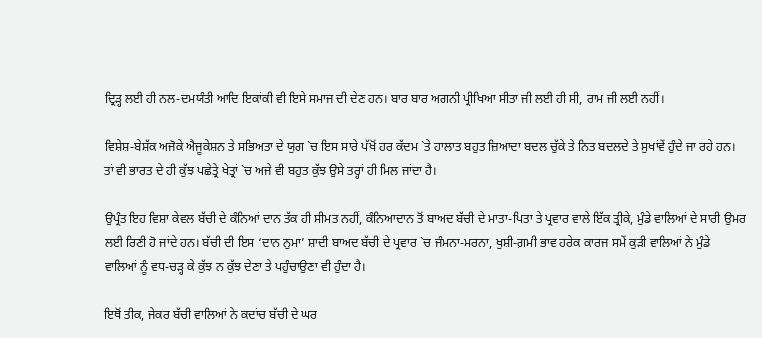ਦ੍ਰਿੜ੍ਹ ਲਈ ਹੀ ਨਲ-ਦਮਯੰਤੀ ਆਦਿ ਇਕਾਂਕੀ ਵੀ ਇਸੇ ਸਮਾਜ ਦੀ ਦੇਣ ਹਨ। ਬਾਰ ਬਾਰ ਅਗਨੀ ਪ੍ਰੀਖਿਆ ਸੀਤਾ ਜੀ ਲਈ ਹੀ ਸੀ, ਰਾਮ ਜੀ ਲਈ ਨਹੀਂ।

ਵਿਸ਼ੇਸ਼-ਬੇਸ਼ੱਕ ਅਜੋਕੇ ਐਜੂਕੇਸ਼ਨ ਤੇ ਸਭਿਅਤਾ ਦੇ ਯੁਗ `ਚ ਇਸ ਸਾਰੇ ਪੱਖੋਂ ਹਰ ਕੱਦਮ `ਤੇ ਹਾਲਾਤ ਬਹੁਤ ਜ਼ਿਆਦਾ ਬਦਲ ਚੁੱਕੇ ਤੇ ਨਿਤ ਬਦਲਦੇ ਤੇ ਸੁਖਾਂਵੇਂ ਹੁੰਦੇ ਜਾ ਰਹੇ ਹਨ। ਤਾਂ ਵੀ ਭਾਰਤ ਦੇ ਹੀ ਕੁੱਝ ਪਛੇਤ੍ਰੇ ਖੇਤ੍ਰਾਂ `ਚ ਅਜੇ ਵੀ ਬਹੁਤ ਕੁੱਝ ਉਸੇ ਤਰ੍ਹਾਂ ਹੀ ਮਿਲ ਜਾਂਦਾ ਹੈ।

ਉਪ੍ਰੰਤ ਇਹ ਵਿਸ਼ਾ ਕੇਵਲ ਬੱਚੀ ਦੇ ਕੰਨਿਆਂ ਦਾਨ ਤੱਕ ਹੀ ਸੀਮਤ ਨਹੀਂ, ਕੰਨਿਆਦਾਨ ਤੋਂ ਬਾਅਦ ਬੱਚੀ ਦੇ ਮਾਤਾ-ਪਿਤਾ ਤੇ ਪ੍ਰਵਾਰ ਵਾਲੇ ਇੱਕ ਤ੍ਰੀਕੇ, ਮੁੰਡੇ ਵਾਲਿਆਂ ਦੇ ਸਾਰੀ ਉਮਰ ਲਈ ਰਿਣੀ ਹੋ ਜਾਂਦੇ ਹਨ। ਬੱਚੀ ਦੀ ਇਸ ‘ਦਾਨ ਨੁਮਾ’ ਸ਼ਾਦੀ ਬਾਅਦ ਬੱਚੀ ਦੇ ਪ੍ਰਵਾਰ `ਚ ਜੰਮਨਾ-ਮਰਨਾ, ਖੁਸ਼ੀ-ਗ਼ਮੀ ਭਾਵ ਹਰੇਕ ਕਾਰਜ ਸਮੇਂ ਕੁੜੀ ਵਾਲਿਆਂ ਨੇ ਮੁੰਡੇ ਵਾਲਿਆਂ ਨੂੰ ਵਧ-ਚੜ੍ਹ ਕੇ ਕੁੱਝ ਨ ਕੁੱਝ ਦੇਣਾ ਤੇ ਪਹੁੰਚਾਉਣਾ ਵੀ ਹੁੰਦਾ ਹੈ।

ਇਥੋਂ ਤੀਕ, ਜੇਕਰ ਬੱਚੀ ਵਾਲਿਆਂ ਨੇ ਕਦਾਂਚ ਬੱਚੀ ਦੇ ਘਰ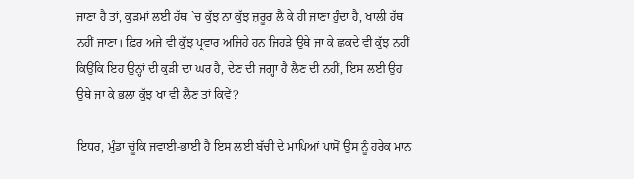ਜਾਣਾ ਹੈ ਤਾਂ, ਕੁੜਮਾਂ ਲਈ ਹੱਥ `ਚ ਕੁੱਝ ਨਾ ਕੁੱਝ ਜ਼ਰੂਰ ਲੈ ਕੇ ਹੀ ਜਾਣਾ ਹੁੰਦਾ ਹੈ, ਖਾਲੀ ਹੱਥ ਨਹੀਂ ਜਾਣਾ। ਫ਼ਿਰ ਅਜੇ ਵੀ ਕੁੱਝ ਪ੍ਰਵਾਰ ਅਜਿਹੇ ਹਨ ਜਿਹੜੇ ਉਥੇ ਜਾ ਕੇ ਛਕਦੇ ਵੀ ਕੁੱਝ ਨਹੀਂ ਕਿਉਂਕਿ ਇਹ ਉਨ੍ਹਾਂ ਦੀ ਕੁੜੀ ਦਾ ਘਰ ਹੈ, ਦੇਣ ਦੀ ਜਗ੍ਹਾ ਹੈ ਲੈਣ ਦੀ ਨਹੀਂ, ਇਸ ਲਈ ਉਹ ਉਥੇ ਜਾ ਕੇ ਭਲਾ ਕੁੱਝ ਖਾ ਵੀ ਲੈਣ ਤਾਂ ਕਿਵੇਂ?

ਇਧਰ, ਮੁੰਡਾ ਚੂਂਕਿ ਜਵਾਈ-ਭਾਈ ਹੈ ਇਸ ਲਈ ਬੱਚੀ ਦੇ ਮਾਪਿਆਂ ਪਾਸੋਂ ਉਸ ਨੂੰ ਹਰੇਕ ਮਾਨ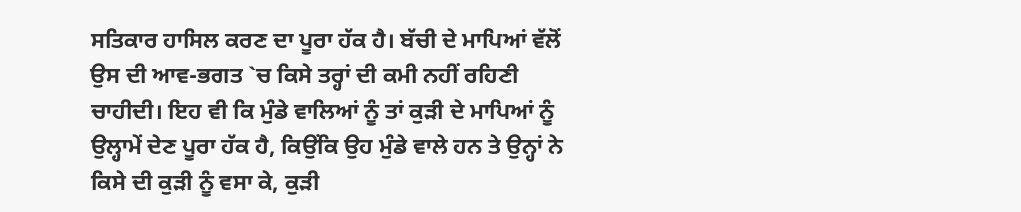ਸਤਿਕਾਰ ਹਾਸਿਲ ਕਰਣ ਦਾ ਪੂਰਾ ਹੱਕ ਹੈ। ਬੱਚੀ ਦੇ ਮਾਪਿਆਂ ਵੱਲੋਂ ਉਸ ਦੀ ਆਵ-ਭਗਤ `ਚ ਕਿਸੇ ਤਰ੍ਹਾਂ ਦੀ ਕਮੀ ਨਹੀਂ ਰਹਿਣੀ ਚਾਹੀਦੀ। ਇਹ ਵੀ ਕਿ ਮੁੰਡੇ ਵਾਲਿਆਂ ਨੂੰ ਤਾਂ ਕੁੜੀ ਦੇ ਮਾਪਿਆਂ ਨੂੰ ਉਲ੍ਹਾਮੇਂ ਦੇਣ ਪੂਰਾ ਹੱਕ ਹੈ, ਕਿਉਂਕਿ ਉਹ ਮੁੰਡੇ ਵਾਲੇ ਹਨ ਤੇ ਉਨ੍ਹਾਂ ਨੇ ਕਿਸੇ ਦੀ ਕੁੜੀ ਨੂੰ ਵਸਾ ਕੇ, ਕੁੜੀ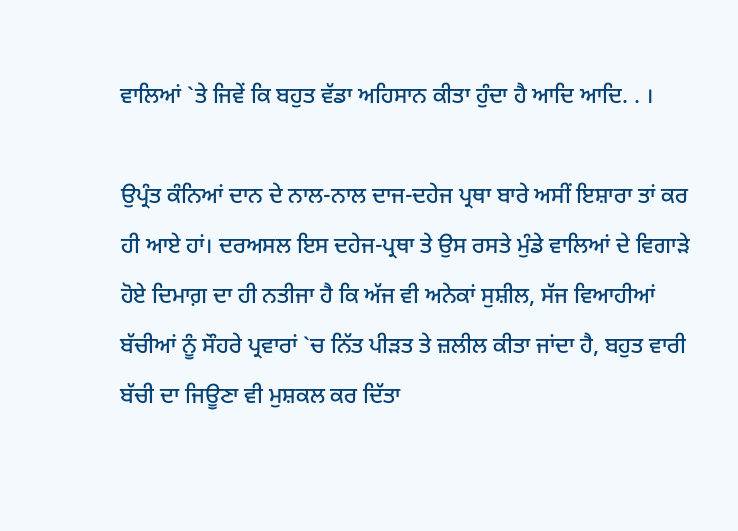ਵਾਲਿਆਂ `ਤੇ ਜਿਵੇਂ ਕਿ ਬਹੁਤ ਵੱਡਾ ਅਹਿਸਾਨ ਕੀਤਾ ਹੁੰਦਾ ਹੈ ਆਦਿ ਆਦਿ. . ।

ਉਪ੍ਰੰਤ ਕੰਨਿਆਂ ਦਾਨ ਦੇ ਨਾਲ-ਨਾਲ ਦਾਜ-ਦਹੇਜ ਪ੍ਰਥਾ ਬਾਰੇ ਅਸੀਂ ਇਸ਼ਾਰਾ ਤਾਂ ਕਰ ਹੀ ਆਏ ਹਾਂ। ਦਰਅਸਲ ਇਸ ਦਹੇਜ-ਪ੍ਰਥਾ ਤੇ ਉਸ ਰਸਤੇ ਮੁੰਡੇ ਵਾਲਿਆਂ ਦੇ ਵਿਗਾੜੇ ਹੋਏ ਦਿਮਾਗ਼ ਦਾ ਹੀ ਨਤੀਜਾ ਹੈ ਕਿ ਅੱਜ ਵੀ ਅਨੇਕਾਂ ਸੁਸ਼ੀਲ, ਸੱਜ ਵਿਆਹੀਆਂ ਬੱਚੀਆਂ ਨੂੰ ਸੌਹਰੇ ਪ੍ਰਵਾਰਾਂ `ਚ ਨਿੱਤ ਪੀੜਤ ਤੇ ਜ਼ਲੀਲ ਕੀਤਾ ਜਾਂਦਾ ਹੈ, ਬਹੁਤ ਵਾਰੀ ਬੱਚੀ ਦਾ ਜਿਊਣਾ ਵੀ ਮੁਸ਼ਕਲ ਕਰ ਦਿੱਤਾ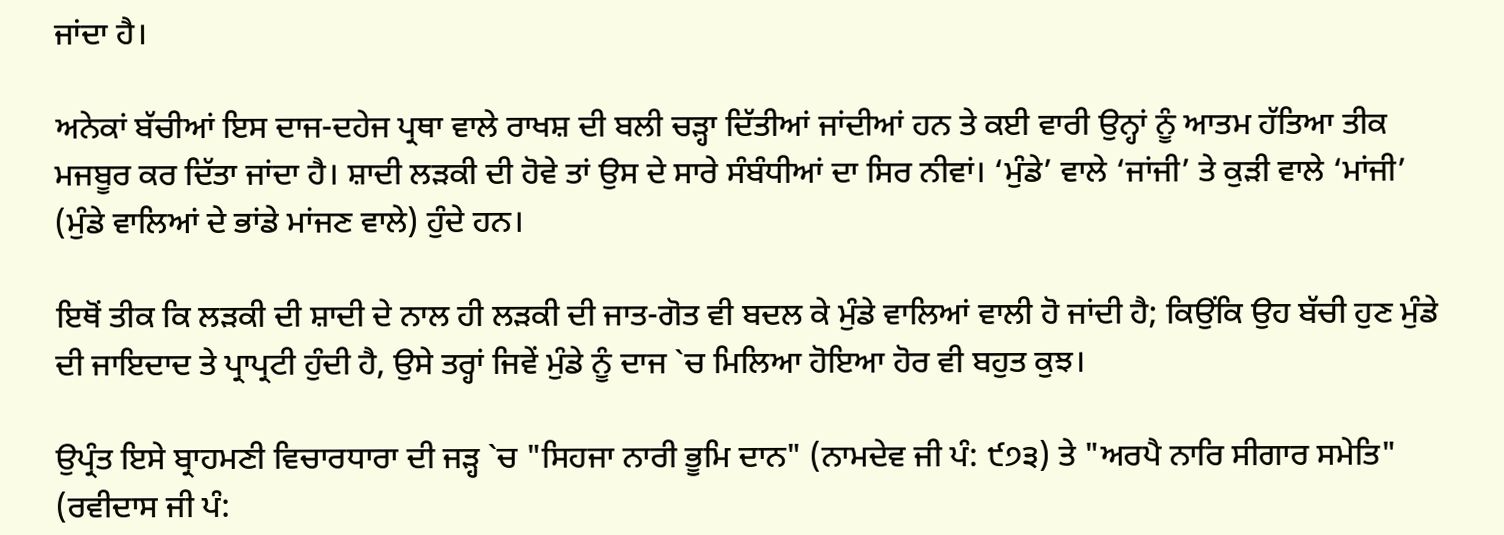ਜਾਂਦਾ ਹੈ।

ਅਨੇਕਾਂ ਬੱਚੀਆਂ ਇਸ ਦਾਜ-ਦਹੇਜ ਪ੍ਰਥਾ ਵਾਲੇ ਰਾਖਸ਼ ਦੀ ਬਲੀ ਚੜ੍ਹਾ ਦਿੱਤੀਆਂ ਜਾਂਦੀਆਂ ਹਨ ਤੇ ਕਈ ਵਾਰੀ ਉਨ੍ਹਾਂ ਨੂੰ ਆਤਮ ਹੱਤਿਆ ਤੀਕ ਮਜਬੂਰ ਕਰ ਦਿੱਤਾ ਜਾਂਦਾ ਹੈ। ਸ਼ਾਦੀ ਲੜਕੀ ਦੀ ਹੋਵੇ ਤਾਂ ਉਸ ਦੇ ਸਾਰੇ ਸੰਬੰਧੀਆਂ ਦਾ ਸਿਰ ਨੀਵਾਂ। ‘ਮੁੰਡੇ’ ਵਾਲੇ ‘ਜਾਂਜੀ’ ਤੇ ਕੁੜੀ ਵਾਲੇ ‘ਮਾਂਜੀ’ (ਮੁੰਡੇ ਵਾਲਿਆਂ ਦੇ ਭਾਂਡੇ ਮਾਂਜਣ ਵਾਲੇ) ਹੁੰਦੇ ਹਨ।

ਇਥੋਂ ਤੀਕ ਕਿ ਲੜਕੀ ਦੀ ਸ਼ਾਦੀ ਦੇ ਨਾਲ ਹੀ ਲੜਕੀ ਦੀ ਜਾਤ-ਗੋਤ ਵੀ ਬਦਲ ਕੇ ਮੁੰਡੇ ਵਾਲਿਆਂ ਵਾਲੀ ਹੋ ਜਾਂਦੀ ਹੈ; ਕਿਉਂਕਿ ਉਹ ਬੱਚੀ ਹੁਣ ਮੁੰਡੇ ਦੀ ਜਾਇਦਾਦ ਤੇ ਪ੍ਰਾਪ੍ਰਟੀ ਹੁੰਦੀ ਹੈ, ਉਸੇ ਤਰ੍ਹਾਂ ਜਿਵੇਂ ਮੁੰਡੇ ਨੂੰ ਦਾਜ `ਚ ਮਿਲਿਆ ਹੋਇਆ ਹੋਰ ਵੀ ਬਹੁਤ ਕੁਝ।

ਉਪ੍ਰੰਤ ਇਸੇ ਬ੍ਰਾਹਮਣੀ ਵਿਚਾਰਧਾਰਾ ਦੀ ਜੜ੍ਹ `ਚ "ਸਿਹਜਾ ਨਾਰੀ ਭੂਮਿ ਦਾਨ" (ਨਾਮਦੇਵ ਜੀ ਪੰ: ੯੭੩) ਤੇ "ਅਰਪੈ ਨਾਰਿ ਸੀਗਾਰ ਸਮੇਤਿ" (ਰਵੀਦਾਸ ਜੀ ਪੰ: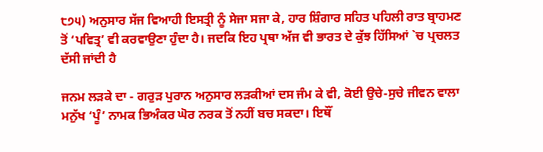੮੭੫) ਅਨੁਸਾਰ ਸੱਜ ਵਿਆਹੀ ਇਸਤ੍ਰੀ ਨੂੰ ਸੇਜਾ ਸਜਾ ਕੇ, ਹਾਰ ਸ਼ਿੰਗਾਰ ਸਹਿਤ ਪਹਿਲੀ ਰਾਤ ਬ੍ਰਾਹਮਣ ਤੋਂ ‘ਪਵਿਤ੍ਰ’ ਵੀ ਕਰਵਾਉਣਾ ਹੁੰਦਾ ਹੈ। ਜਦਕਿ ਇਹ ਪ੍ਰਥਾ ਅੱਜ ਵੀ ਭਾਰਤ ਦੇ ਕੁੱਝ ਹਿੱਸਿਆਂ `ਚ ਪ੍ਰਚਲਤ ਦੱਸੀ ਜਾਂਦੀ ਹੈ

ਜਨਮ ਲੜਕੇ ਦਾ - ਗਰੁੜ ਪੁਰਾਨ ਅਨੁਸਾਰ ਲੜਕੀਆਂ ਦਸ ਜੰਮ ਕੇ ਵੀ, ਕੋਈ ਉਚੇ-ਸੁਚੇ ਜੀਵਨ ਵਾਲਾ ਮਨੁੱਖ ‘ਪੂੰ’ ਨਾਮਕ ਭਿਅੰਕਰ ਘੋਰ ਨਰਕ ਤੋਂ ਨਹੀਂ ਬਚ ਸਕਦਾ। ਇਥੌਂ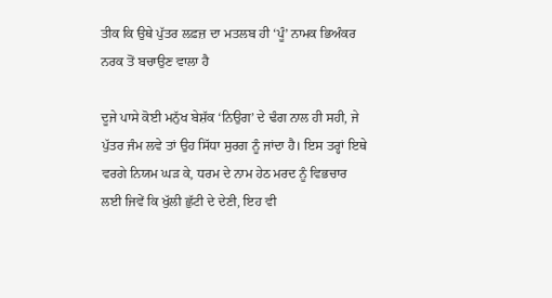ਤੀਕ ਕਿ ਉਥੇ ਪੁੱਤਰ ਲਫ਼ਜ਼ ਦਾ ਮਤਲਬ ਹੀ ‘ਪੂੰ’ ਨਾਮਕ ਭਿਅੰਕਰ ਨਰਕ ਤੋਂ ਬਚਾਉਣ ਵਾਲਾ ਹੈ

ਦੂਜੇ ਪਾਸੇ ਕੋਈ ਮਨੁੱਖ ਬੇਸ਼ੱਕ ‘ਨਿਉਗ’ ਦੇ ਢੰਗ ਨਾਲ ਹੀ ਸਹੀ, ਜੇ ਪੁੱਤਰ ਜੰਮ ਲਵੇ ਤਾਂ ਉਹ ਸਿੱਧਾ ਸੁਰਗ ਨੂੰ ਜਾਂਦਾ ਹੈ। ਇਸ ਤਰ੍ਹਾਂ ਇਥੇ ਵਰਗੇ ਨਿਯਮ ਘੜ ਕੇ, ਧਰਮ ਦੇ ਨਾਮ ਹੇਠ ਮਰਦ ਨੂੰ ਵਿਭਚਾਰ ਲਈ ਜਿਵੇਂ ਕਿ ਖੁੱਲੀ ਛੁੱਟੀ ਦੇ ਦੇਣੀ, ਇਹ ਵੀ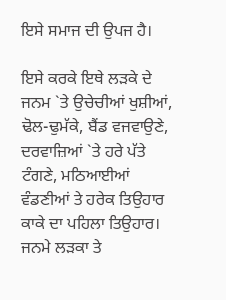ਇਸੇ ਸਮਾਜ ਦੀ ਉਪਜ ਹੈ।

ਇਸੇ ਕਰਕੇ ਇਥੇ ਲੜਕੇ ਦੇ ਜਨਮ `ਤੇ ਉਚੇਚੀਆਂ ਖੁਸ਼ੀਆਂ, ਢੋਲ-ਢੁਮੱਕੇ, ਬੈਂਡ ਵਜਵਾਉਣੇ, ਦਰਵਾਜ਼ਿਆਂ `ਤੇ ਹਰੇ ਪੱਤੇ ਟੰਗਣੇ, ਮਠਿਆਈਆਂ ਵੰਡਣੀਆਂ ਤੇ ਹਰੇਕ ਤਿਉਹਾਰ ਕਾਕੇ ਦਾ ਪਹਿਲਾ ਤਿਉਹਾਰ। ਜਨਮੇ ਲੜਕਾ ਤੇ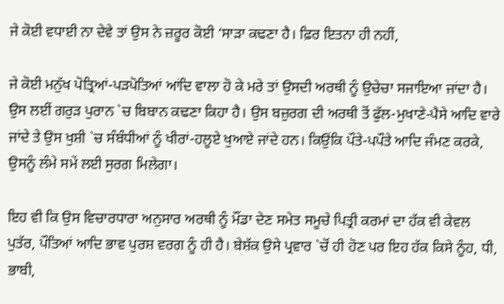ਜੇ ਕੋਈ ਵਧਾਈ ਨਾ ਦੇਵੇ ਤਾਂ ਉਸ ਨੇ ਜ਼ਰੂਰ ਕੋਈ ‘ਸਾੜਾ ਕਢਣਾ ਹੈ। ਫ਼ਿਰ ਇਤਨਾ ਹੀ ਨਹੀਂ,

ਜੇ ਕੋਈ ਮਨੁੱਖ ਪੋਤ੍ਰਿਆਂ-ਪੜਪੋਤਿਆਂ ਆਂਦਿ ਵਾਲਾ ਹੋ ਕੇ ਮਰੇ ਤਾਂ ਉਸਦੀ ਅਰਥੀ ਨੂੰ ਉਚੇਚਾ ਸਜਾਇਆ ਜਾਂਦਾ ਹੈ। ਉਸ ਲਈਂ ਗਰੁੜ ਪੁਰਾਨ `ਚ ਬਿਬਾਨ ਕਢਣਾ ਕਿਹਾ ਹੈ। ਉਸ ਬਜ਼ੁਰਗ ਦੀ ਅਰਥੀ ਤੋਂ ਫੁੱਲ-ਮੁਖਾਣੇ-ਪੈਸੇ ਆਦਿ ਵਾਰੇ ਜਾਂਦੇ ਤੇ ਉਸ ਖੁਸ਼ੀ `ਚ ਸੰਬੰਧੀਆਂ ਨੂੰ ਖੀਰਾਂ-ਹਲੂਏ ਖੁਆਏ ਜਾਂਦੇ ਹਨ। ਕਿਉਂਕਿ ਪੌਤੇ-ਪਪੌਤੇ ਆਦਿ ਜੰਮਣ ਕਰਕੇ, ਉਸਨੂੰ ਲੰਮੇ ਸਮੇਂ ਲਈ ਸੁਰਗ ਮਿਲੇਗਾ।

ਇਹ ਵੀ ਕਿ ਉਸ ਵਿਚਾਰਧਾਰਾ ਅਨੁਸਾਰ ਅਰਥੀ ਨੂੰ ਮੌਂਡਾ ਦੇਣ ਸਮੇਤ ਸਮੂਚੇ ਪਿਤ੍ਰੀ ਕਰਮਾਂ ਦਾ ਹੱਕ ਵੀ ਕੇਵਲ ਪੁਤੱਰ, ਪੌਤਿਆਂ ਆਦਿ ਭਾਵ ਪੁਰਸ਼ ਵਰਗ ਨੂੰ ਹੀ ਹੈ। ਬੇਸ਼ੱਕ ਉਸੇ ਪ੍ਰਵਾਰ `ਚੋਂ ਹੀ ਹੋਣ ਪਰ ਇਹ ਹੱਕ ਕਿਸੇ ਨੂੰਹ, ਧੀ, ਭਾਬੀ,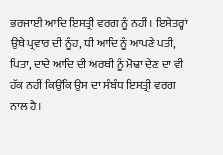ਭਰਜਾਈ ਆਦਿ ਇਸਤ੍ਰੀ ਵਰਗ ਨੂੰ ਨਹੀਂ। ਇਸੇਤਰ੍ਹਾਂ ਉਥੇ ਪ੍ਰਵਾਰ ਦੀ ਨੂੰਹ, ਧੀ ਆਦਿ ਨੂੰ ਆਪਣੇ ਪਤੀ, ਪਿਤਾ, ਦਾਦੇ ਆਦਿ ਦੀ ਅਰਥੀ ਨੂੰ ਮੋਢਾ ਦੇਣ ਦਾ ਵੀ ਹੱਕ ਨਹੀਂ ਕਿਉਂਕਿ ਉਸ ਦਾ ਸੰਬੰਧ ਇਸਤ੍ਰੀ ਵਰਗ ਨਾਲ ਹੈ।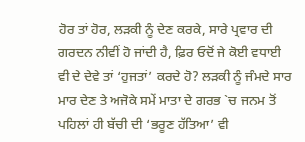ਹੋਰ ਤਾਂ ਹੋਰ, ਲੜਕੀ ਨੂੰ ਦੇਣ ਕਰਕੇ, ਸਾਰੇ ਪ੍ਰਵਾਰ ਦੀ ਗਰਦਨ ਨੀਵੀਂ ਹੋ ਜਾਂਦੀ ਹੈ, ਫ਼ਿਰ ਓਦੋਂ ਜੇ ਕੋਈ ਵਧਾਈ ਵੀ ਦੇ ਦੇਵੇ ਤਾਂ ‘ਹੁਜਤਾਂ’ ਕਰਦੇ ਹੋ? ਲੜਕੀ ਨੂੰ ਜੰਮਦੇ ਸਾਰ ਮਾਰ ਦੇਣ ਤੇ ਅਜੋਕੇ ਸਮੇਂ ਮਾਤਾ ਦੇ ਗਰਭ `ਚ ਜਨਮ ਤੋਂ ਪਹਿਲਾਂ ਹੀ ਬੱਚੀ ਦੀ ‘ਭਰੂਣ ਹੱਤਿਆ’ ਵੀ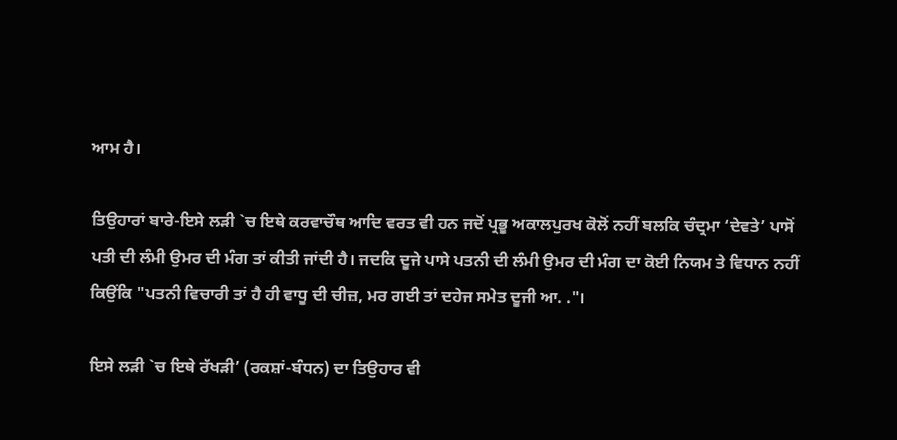ਆਮ ਹੈ।

ਤਿਉਹਾਰਾਂ ਬਾਰੇ-ਇਸੇ ਲੜੀ `ਚ ਇਥੇ ਕਰਵਾਚੌਥ ਆਦਿ ਵਰਤ ਵੀ ਹਨ ਜਦੋਂ ਪ੍ਰਭੂ ਅਕਾਲਪੁਰਖ ਕੋਲੋਂ ਨਹੀਂ ਬਲਕਿ ਚੰਦ੍ਰਮਾ ‘ਦੇਵਤੇ’ ਪਾਸੋਂ ਪਤੀ ਦੀ ਲੰਮੀ ਉਮਰ ਦੀ ਮੰਗ ਤਾਂ ਕੀਤੀ ਜਾਂਦੀ ਹੈ। ਜਦਕਿ ਦੂਜੇ ਪਾਸੇ ਪਤਨੀ ਦੀ ਲੰਮੀ ਉਮਰ ਦੀ ਮੰਗ ਦਾ ਕੋਈ ਨਿਯਮ ਤੇ ਵਿਧਾਨ ਨਹੀਂ ਕਿਉਂਕਿ "ਪਤਨੀ ਵਿਚਾਰੀ ਤਾਂ ਹੈ ਹੀ ਵਾਧੂ ਦੀ ਚੀਜ਼, ਮਰ ਗਈ ਤਾਂ ਦਹੇਜ ਸਮੇਤ ਦੂਜੀ ਆ. ."।

ਇਸੇ ਲੜੀ `ਚ ਇਥੇ ਰੱਖੜੀ’ (ਰਕਸ਼ਾਂ-ਬੰਧਨ) ਦਾ ਤਿਉਹਾਰ ਵੀ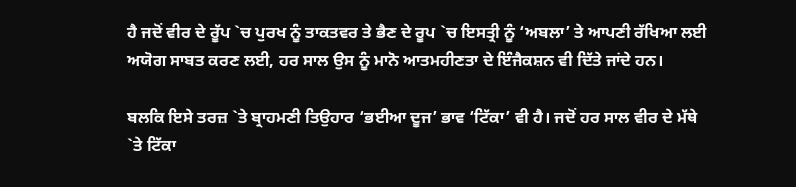ਹੈ ਜਦੋਂ ਵੀਰ ਦੇ ਰੂੱਪ `ਚ ਪੁਰਖ ਨੂੰ ਤਾਕਤਵਰ ਤੇ ਭੈਣ ਦੇ ਰੂਪ `ਚ ਇਸਤ੍ਰੀ ਨੂੰ ‘ਅਬਲਾ’ ਤੇ ਆਪਣੀ ਰੱਖਿਆ ਲਈ ਅਯੋਗ ਸਾਬਤ ਕਰਣ ਲਈ, ਹਰ ਸਾਲ ਉਸ ਨੂੰ ਮਾਨੋ ਆਤਮਹੀਣਤਾ ਦੇ ਇੰਜੈਕਸ਼ਨ ਵੀ ਦਿੱਤੇ ਜਾਂਦੇ ਹਨ।

ਬਲਕਿ ਇਸੇ ਤਰਜ਼ `ਤੇ ਬ੍ਰਾਹਮਣੀ ਤਿਉਹਾਰ ‘ਭਈਆ ਦੂਜ’ ਭਾਵ ‘ਟਿੱਕਾ’ ਵੀ ਹੈ। ਜਦੋਂ ਹਰ ਸਾਲ ਵੀਰ ਦੇ ਮੱਥੇ `ਤੇ ਟਿੱਕਾ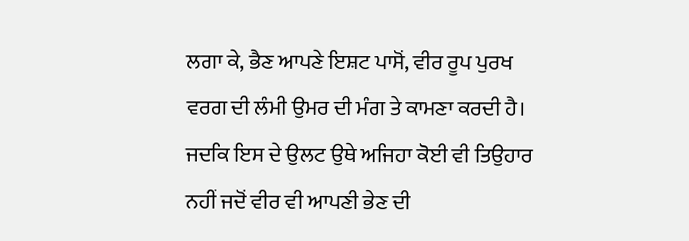ਲਗਾ ਕੇ, ਭੈਣ ਆਪਣੇ ਇਸ਼ਟ ਪਾਸੋਂ, ਵੀਰ ਰੂਪ ਪੁਰਖ ਵਰਗ ਦੀ ਲੰਮੀ ਉਮਰ ਦੀ ਮੰਗ ਤੇ ਕਾਮਣਾ ਕਰਦੀ ਹੈ। ਜਦਕਿ ਇਸ ਦੇ ਉਲਟ ਉਥੇ ਅਜਿਹਾ ਕੋਈ ਵੀ ਤਿਉਹਾਰ ਨਹੀਂ ਜਦੋਂ ਵੀਰ ਵੀ ਆਪਣੀ ਭੇਣ ਦੀ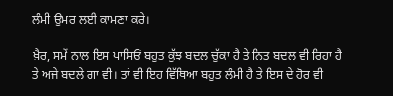ਲੰਮੀ ਉਮਰ ਲਈ ਕਾਮਣਾ ਕਰੇ।

ਖ਼ੈਰ, ਸਮੇਂ ਨਾਲ ਇਸ ਪਾਸਿਓਂ ਬਹੁਤ ਕੁੱਝ ਬਦਲ ਚੁੱਕਾ ਹੈ ਤੇ ਨਿਤ ਬਦਲ ਵੀ ਰਿਹਾ ਹੈ ਤੇ ਅਜੇ ਬਦਲੇ ਗਾ ਵੀ। ਤਾਂ ਵੀ ਇਹ ਵਿੱਥਿਆ ਬਹੁਤ ਲੰਮੀ ਹੈ ਤੇ ਇਸ ਦੇ ਹੋਰ ਵੀ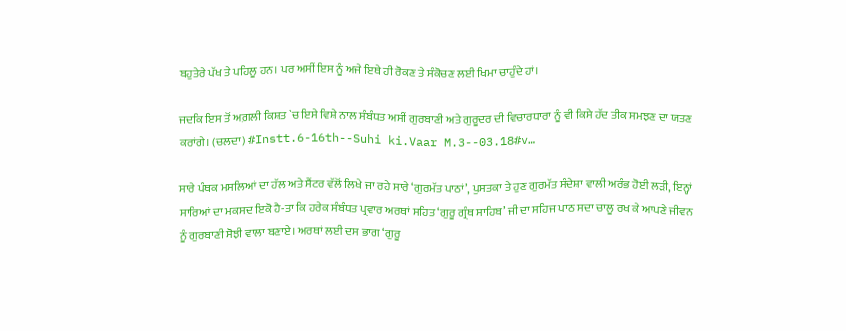ਬਹੁਤੇਰੇ ਪੱਖ ਤੇ ਪਹਿਲੂ ਹਨ। ਪਰ ਅਸੀਂ ਇਸ ਨੂੰ ਅਜੇ ਇਥੇ ਹੀ ਰੋਕਣ ਤੇ ਸੰਕੋਚਣ ਲਈ ਖਿਮਾ ਚਾਹੁੰਦੇ ਹਾਂ।

ਜਦਕਿ ਇਸ ਤੋਂ ਅਗ਼ਲੀ ਕਿਸ਼ਤ `ਚ ਇਸੇ ਵਿਸ਼ੇ ਨਾਲ ਸੰਬੰਧਤ ਅਸੀਂ ਗੁਰਬਾਣੀ ਅਤੇ ਗੁਰੂਦਰ ਦੀ ਵਿਚਾਰਧਾਰਾ ਨੂੰ ਵੀ ਕਿਸੇ ਹੱਦ ਤੀਕ ਸਮਝਣ ਦਾ ਯਤਣ ਕਰਾਂਗੇ। (ਚਲਦਾ) #Instt.6-16th--Suhi ki.Vaar M.3--03.18#v…

ਸਾਰੇ ਪੰਥਕ ਮਸਲਿਆਂ ਦਾ ਹੱਲ ਅਤੇ ਸੈਂਟਰ ਵੱਲੋਂ ਲਿਖੇ ਜਾ ਰਹੇ ਸਾਰੇ ‘ਗੁਰਮੱਤ ਪਾਠਾਂ’, ਪੁਸਤਕਾ ਤੇ ਹੁਣ ਗੁਰਮੱਤ ਸੰਦੇਸ਼ਾ ਵਾਲੀ ਅਰੰਭ ਹੋਈ ਲੜੀ, ਇਨ੍ਹਾਂ ਸਾਰਿਆਂ ਦਾ ਮਕਸਦ ਇਕੋ ਹੈ-ਤਾ ਕਿ ਹਰੇਕ ਸੰਬੰਧਤ ਪ੍ਰਵਾਰ ਅਰਥਾਂ ਸਹਿਤ ‘ਗੁਰੂ ਗ੍ਰੰਥ ਸਾਹਿਬ’ ਜੀ ਦਾ ਸਹਿਜ ਪਾਠ ਸਦਾ ਚਾਲੂ ਰਖ ਕੇ ਆਪਣੇ ਜੀਵਨ ਨੂੰ ਗੁਰਬਾਣੀ ਸੋਝੀ ਵਾਲਾ ਬਣਾਏ। ਅਰਥਾਂ ਲਈ ਦਸ ਭਾਗ ‘ਗੁਰੂ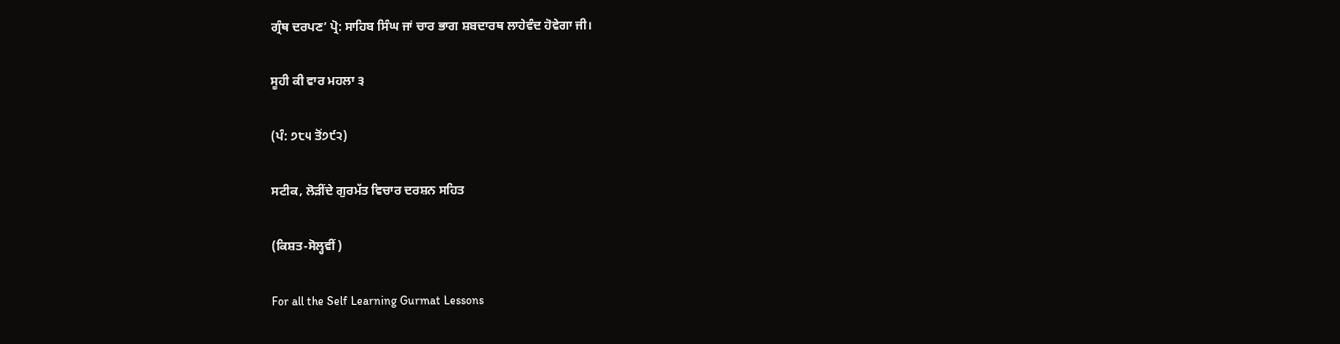ਗ੍ਰੰਥ ਦਰਪਣ’ ਪ੍ਰੋ: ਸਾਹਿਬ ਸਿੰਘ ਜਾਂ ਚਾਰ ਭਾਗ ਸ਼ਬਦਾਰਥ ਲਾਹੇਵੰਦ ਹੋਵੇਗਾ ਜੀ।

ਸੂਹੀ ਕੀ ਵਾਰ ਮਹਲਾ ੩

(ਪੰ: ੭੮੫ ਤੋਂ੭੯੨)

ਸਟੀਕ, ਲੋੜੀਂਦੇ ਗੁਰਮੱਤ ਵਿਚਾਰ ਦਰਸ਼ਨ ਸਹਿਤ

(ਕਿਸ਼ਤ-ਸੋਲ੍ਹਵੀਂ)

For all the Self Learning Gurmat Lessons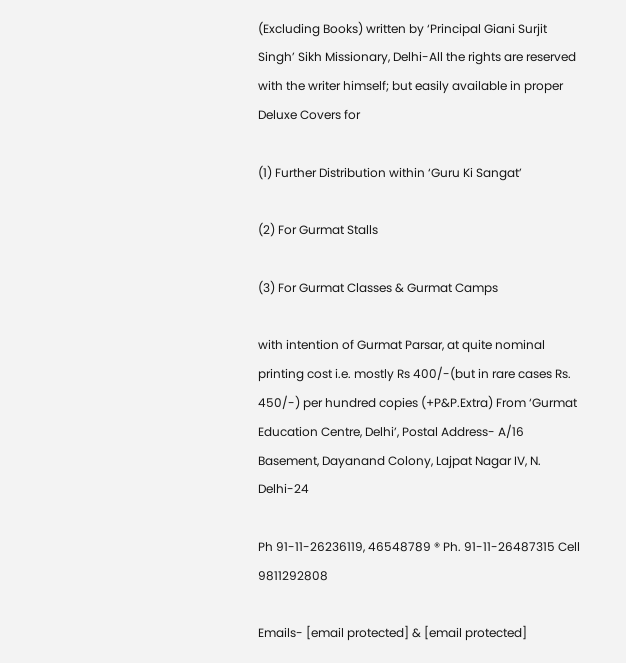(Excluding Books) written by ‘Principal Giani Surjit Singh’ Sikh Missionary, Delhi-All the rights are reserved with the writer himself; but easily available in proper Deluxe Covers for

(1) Further Distribution within ‘Guru Ki Sangat’

(2) For Gurmat Stalls

(3) For Gurmat Classes & Gurmat Camps

with intention of Gurmat Parsar, at quite nominal printing cost i.e. mostly Rs 400/-(but in rare cases Rs. 450/-) per hundred copies (+P&P.Extra) From ‘Gurmat Education Centre, Delhi’, Postal Address- A/16 Basement, Dayanand Colony, Lajpat Nagar IV, N. Delhi-24

Ph 91-11-26236119, 46548789 ® Ph. 91-11-26487315 Cell 9811292808

Emails- [email protected] & [email protected]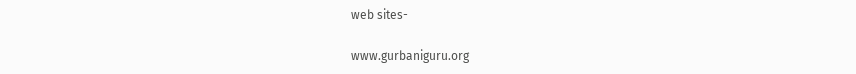web sites-

www.gurbaniguru.org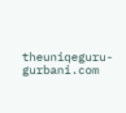theuniqeguru-gurbani.com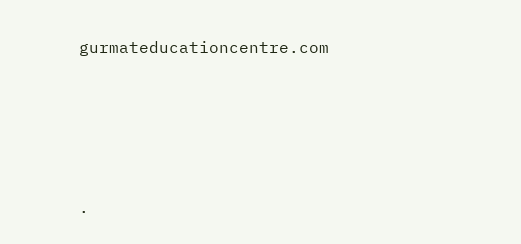gurmateducationcentre.com




.